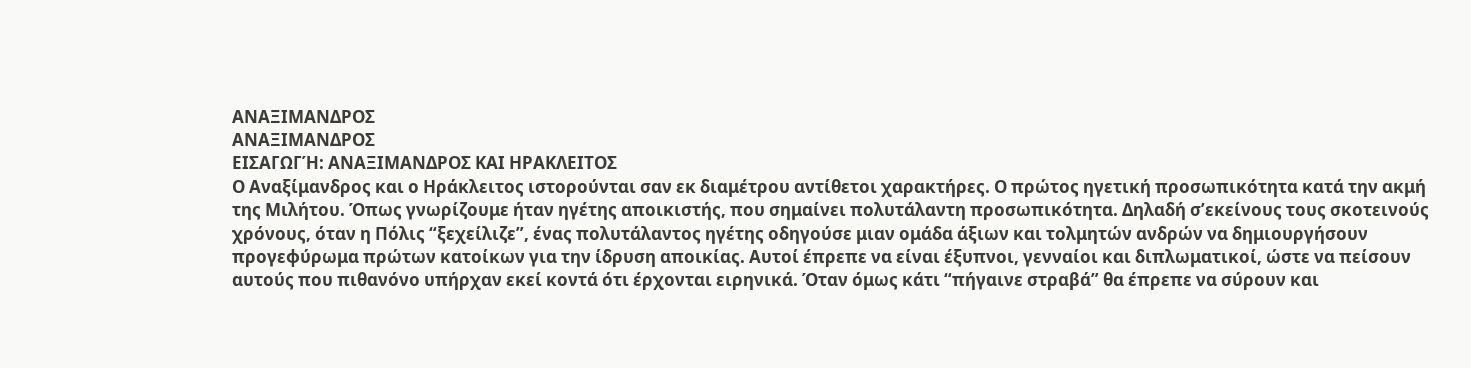ΑΝΑΞΙΜΑΝΔΡΟΣ
ΑΝΑΞΙΜΑΝΔΡΟΣ
ΕΙΣΑΓΩΓΉ: ΑΝΑΞΙΜΑΝΔΡΟΣ ΚΑΙ ΗΡΑΚΛΕΙΤΟΣ
Ο Αναξίμανδρος και ο Ηράκλειτος ιστορούνται σαν εκ διαμέτρου αντίθετοι χαρακτήρες. Ο πρώτος ηγετική προσωπικότητα κατά την ακμή της Μιλήτου. Όπως γνωρίζουμε ήταν ηγέτης αποικιστής, που σημαίνει πολυτάλαντη προσωπικότητα. Δηλαδή σ’εκείνους τους σκοτεινούς χρόνους, όταν η Πόλις “ξεχείλιζε”, ένας πολυτάλαντος ηγέτης οδηγούσε μιαν ομάδα άξιων και τολμητών ανδρών να δημιουργήσουν προγεφύρωμα πρώτων κατοίκων για την ίδρυση αποικίας. Αυτοί έπρεπε να είναι έξυπνοι, γενναίοι και διπλωματικοί, ώστε να πείσουν αυτούς που πιθανόνο υπήρχαν εκεί κοντά ότι έρχονται ειρηνικά. Όταν όμως κάτι “πήγαινε στραβά” θα έπρεπε να σύρουν και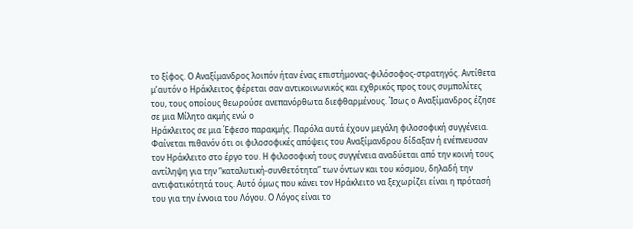το ξίφος. Ο Αναξίμανδρος λοιπόν ήταν ένας επιστήμονας-φιλόσοφος-στρατηγός. Αντίθετα μ’αυτόν ο Ηράκλειτος φέρεται σαν αντικοινωνικός και εχθρικός προς τους συμπολίτες του, τους οποίους θεωρούσε ανεπανόρθωτα διεφθαρμένους. Ίσως ο Αναξίμανδρος έζησε σε μια Μίλητο ακμής ενώ ο
Ηράκλειτος σε μια Έφεσο παρακμής. Παρόλα αυτά έχουν μεγάλη φιλοσοφική συγγένεια.
Φαίνεται πιθανόν ότι οι φιλοσοφικές απόψεις του Αναξίμανδρου δίδαξαν ή ενέπνευσαν τον Ηράκλειτο στο έργο του. Η φιλοσοφική τους συγγένεια αναδύεται από την κοινή τους αντίληψη για την “καταλυτική-συνθετότητα” των όντων και του κόσμου, δηλαδή την αντιφατικότητά τους. Αυτό όμως που κάνει τον Ηράκλειτο να ξεχωρίζει είναι η πρότασή του για την έννοια του Λόγου. Ο Λόγος είναι το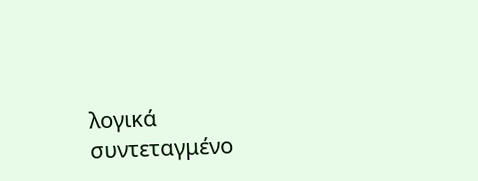λογικά συντεταγμένο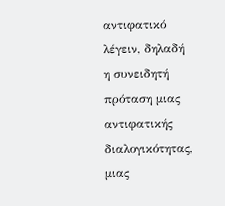αντιφατικό λέγειν, δηλαδή η συνειδητή πρόταση μιας αντιφατικής διαλογικότητας, μιας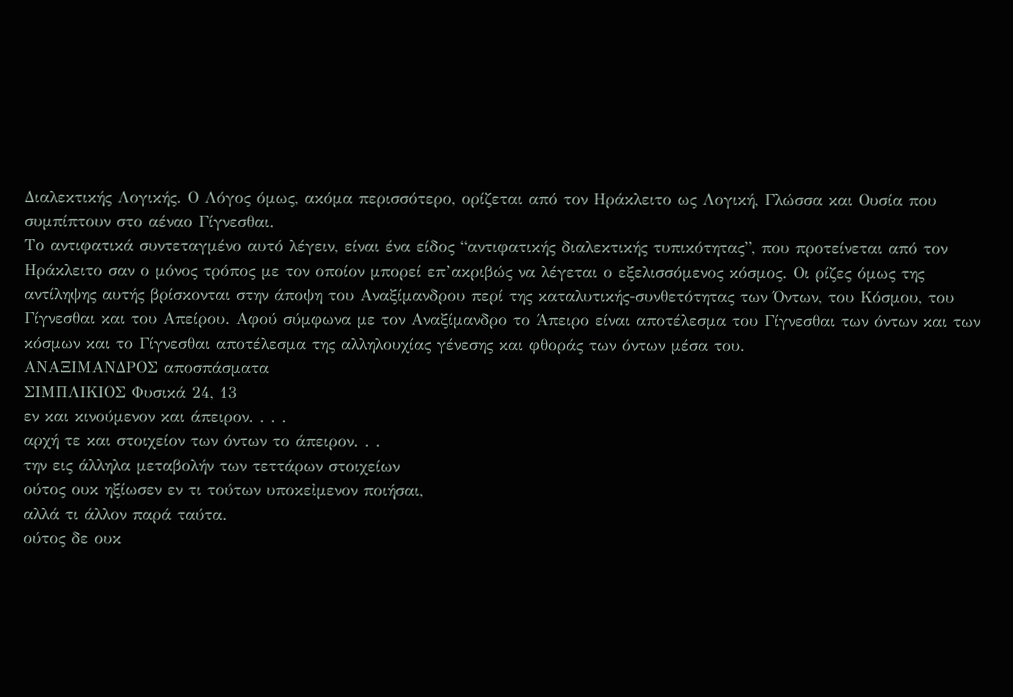Διαλεκτικής Λογικής. Ο Λόγος όμως, ακόμα περισσότερο, ορίζεται από τον Ηράκλειτο ως Λογική, Γλώσσα και Ουσία που συμπίπτουν στο αέναο Γίγνεσθαι.
Το αντιφατικά συντεταγμένο αυτό λέγειν, είναι ένα είδος “αντιφατικής διαλεκτικής τυπικότητας”, που προτείνεται από τον Ηράκλειτο σαν ο μόνος τρόπος με τον οποίον μπορεί επ’ακριβώς να λέγεται ο εξελισσόμενος κόσμος. Οι ρίζες όμως της αντίληψης αυτής βρίσκονται στην άποψη του Αναξίμανδρου περί της καταλυτικής-συνθετότητας των Όντων, του Κόσμου, του Γίγνεσθαι και του Απείρου. Αφού σύμφωνα με τον Αναξίμανδρο το Άπειρο είναι αποτέλεσμα του Γίγνεσθαι των όντων και των κόσμων και το Γίγνεσθαι αποτέλεσμα της αλληλουχίας γένεσης και φθοράς των όντων μέσα του.
ΑΝΑΞΙΜΑΝΔΡΟΣ αποσπάσματα
ΣΙΜΠΛΙΚΙΟΣ Φυσικά 24, 13
εν και κινούμενον και άπειρον. . . .
αρχή τε και στοιχείον των όντων το άπειρον. . .
την εις άλληλα μεταβολήν των τεττάρων στοιχείων
ούτος ουκ ηξίωσεν εν τι τούτων υποκεἰμενον ποιήσαι,
αλλά τι άλλον παρά ταύτα.
ούτος δε ουκ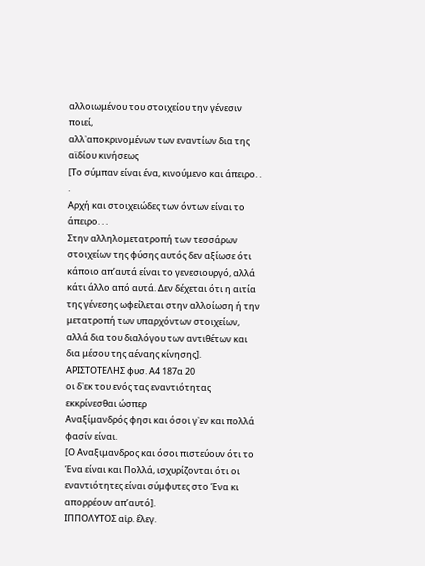αλλοιωμένου του στοιχείου την γένεσιν ποιεί,
αλλ᾽αποκρινομένων των εναντίων δια της αϊδίου κινήσεως
[Το σύμπαν είναι ένα, κινούμενο και άπειρο. . .
Αρχή και στοιχειώδες των όντων είναι το άπειρο. . .
Στην αλληλομετατροπή των τεσσάρων στοιχείων της φύσης αυτός δεν αξίωσε ότι κάποιο απ’αυτά είναι το γενεσιουργό, αλλά κάτι άλλο από αυτά. Δεν δέχεται ότι η αιτία της γένεσης ωφείλεται στην αλλοίωση ή την μετατροπή των υπαρχόντων στοιχείων, αλλά δια του διαλόγου των αντιθέτων και δια μέσου της αέναης κίνησης].
ΑΡΙΣΤΟΤΕΛΗΣ φυσ. Α4 187α 20
οι δ᾽εκ του ενός τας εναντιότητας εκκρίνεσθαι ώσπερ
Αναξίμανδρός φησι και όσοι γ᾽εν και πολλά φασίν είναι.
[Ο Αναξιμανδρος και όσοι πιστεύουν ότι το Ένα είναι και Πολλά, ισχυρίζονται ότι οι εναντιότητες είναι σύμφυτες στο Ένα κι απορρέουν απ’αυτό].
ΙΠΠΟΛΥΤΟΣ αἱρ. ἔλεγ.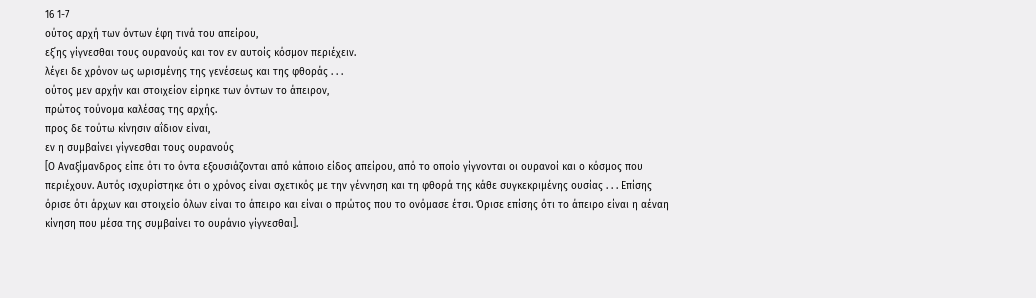16 1-7
ούτος αρχή των όντων έφη τινά του απείρου,
εξ᾽ης γίγνεσθαι τους ουρανούς και τον εν αυτοίς κόσμον περιέχειν.
λέγει δε χρόνον ως ωρισμένης της γενέσεως και της φθοράς . . .
ούτος μεν αρχήν και στοιχείον είρηκε των όντων το άπειρον,
πρώτος τούνομα καλέσας της αρχής.
προς δε τούτω κίνησιν αΐδιον είναι,
εν η συμβαίνει γίγνεσθαι τους ουρανούς
[Ο Αναξίμανδρος είπε ότι το όντα εξουσιάζονται από κάποιο είδος απείρου, από το οποίο γίγνονται οι ουρανοί και ο κόσμος που περιέχουν. Αυτός ισχυρίστηκε ότι ο χρόνος είναι σχετικός με την γέννηση και τη φθορά της κάθε συγκεκριμένης ουσίας . . . Επίσης όρισε ότι άρχων και στοιχείο όλων είναι το άπειρο και είναι ο πρώτος που το ονόμασε έτσι. Όρισε επίσης ότι το άπειρο είναι η αέναη κίνηση που μέσα της συμβαίνει το ουράνιο γίγνεσθαι].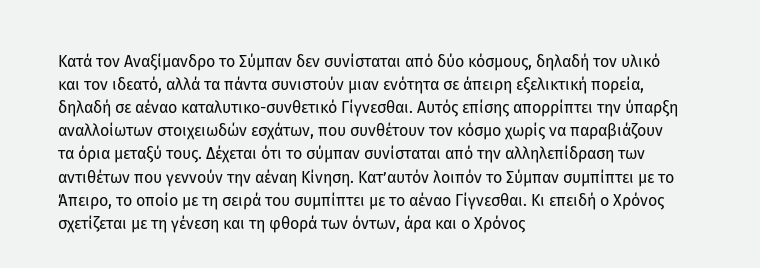Κατά τον Αναξίμανδρο το Σύμπαν δεν συνίσταται από δύο κόσμους, δηλαδή τον υλικό και τον ιδεατό, αλλά τα πάντα συνιστούν μιαν ενότητα σε άπειρη εξελικτική πορεία, δηλαδή σε αέναο καταλυτικο-συνθετικό Γίγνεσθαι. Αυτός επίσης απορρίπτει την ύπαρξη αναλλοίωτων στοιχειωδών εσχάτων, που συνθέτουν τον κόσμο χωρίς να παραβιάζουν τα όρια μεταξύ τους. Δέχεται ότι το σύμπαν συνίσταται από την αλληλεπίδραση των αντιθέτων που γεννούν την αέναη Κίνηση. Κατ’αυτόν λοιπόν το Σύμπαν συμπίπτει με το Άπειρο, το οποίο με τη σειρά του συμπίπτει με το αέναο Γίγνεσθαι. Κι επειδή ο Χρόνος σχετίζεται με τη γένεση και τη φθορά των όντων, άρα και ο Χρόνος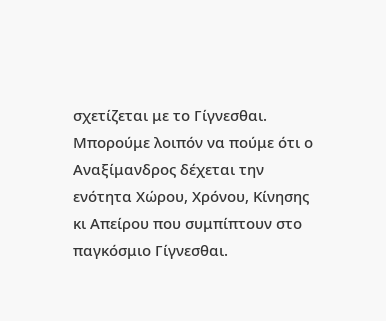σχετίζεται με το Γίγνεσθαι. Μπορούμε λοιπόν να πούμε ότι ο Αναξίμανδρος δέχεται την ενότητα Χώρου, Χρόνου, Κίνησης κι Απείρου που συμπίπτουν στο παγκόσμιο Γίγνεσθαι.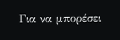Για να μπορέσει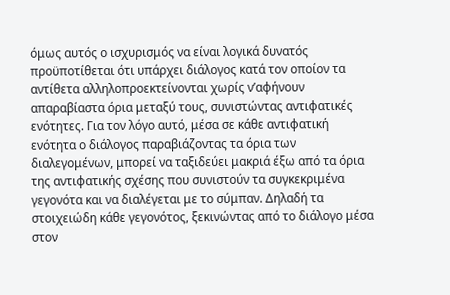όμως αυτός ο ισχυρισμός να είναι λογικά δυνατός προϋποτίθεται ότι υπάρχει διάλογος κατά τον οποίον τα αντίθετα αλληλοπροεκτείνονται χωρίς ν’αφήνουν απαραβίαστα όρια μεταξύ τους, συνιστώντας αντιφατικές ενότητες. Για τον λόγο αυτό, μέσα σε κάθε αντιφατική ενότητα ο διάλογος παραβιάζοντας τα όρια των διαλεγομένων, μπορεί να ταξιδεύει μακριά έξω από τα όρια της αντιφατικής σχέσης που συνιστούν τα συγκεκριμένα γεγονότα και να διαλέγεται με το σύμπαν. Δηλαδή τα στοιχειώδη κάθε γεγονότος, ξεκινώντας από το διάλογο μέσα στον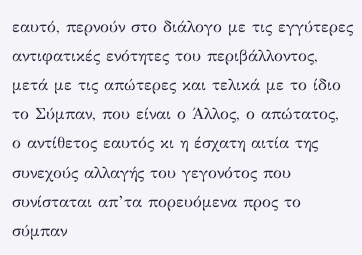εαυτό, περνούν στο διάλογο με τις εγγύτερες αντιφατικές ενότητες του περιβάλλοντος, μετά με τις απώτερες και τελικά με το ίδιο το Σύμπαν, που είναι ο Άλλος, ο απώτατος, ο αντίθετος εαυτός κι η έσχατη αιτία της συνεχούς αλλαγής του γεγονότος που συνίσταται απ’τα πορευόμενα προς το σύμπαν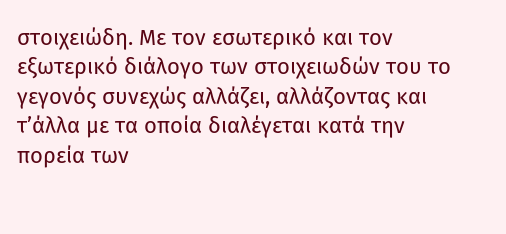στοιχειώδη. Με τον εσωτερικό και τον εξωτερικό διάλογο των στοιχειωδών του το γεγονός συνεχώς αλλάζει, αλλάζοντας και τ’άλλα με τα οποία διαλέγεται κατά την πορεία των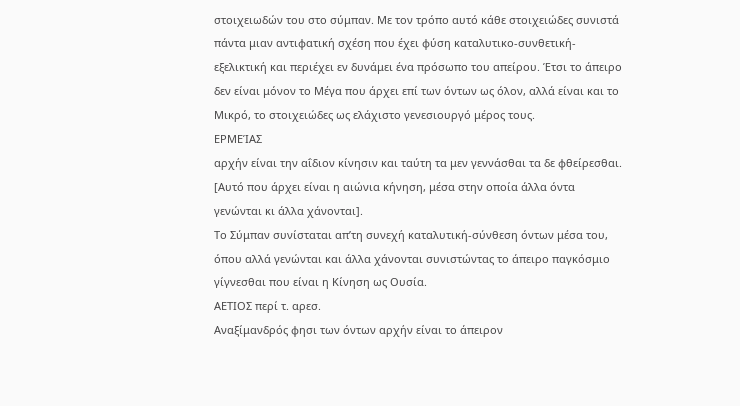στοιχειωδών του στο σύμπαν. Με τον τρόπο αυτό κάθε στοιχειώδες συνιστά πάντα μιαν αντιφατική σχέση που έχει φύση καταλυτικο-συνθετική-εξελικτική και περιέχει εν δυνάμει ένα πρόσωπο του απείρου. Έτσι το άπειρο δεν είναι μόνον το Μέγα που άρχει επί των όντων ως όλον, αλλά είναι και το Μικρό, το στοιχειώδες ως ελάχιστο γενεσιουργό μέρος τους.
ΕΡΜΕΊΑΣ
αρχήν είναι την αΐδιον κίνησιν και ταύτη τα μεν γεννάσθαι τα δε φθείρεσθαι.
[Αυτό που άρχει είναι η αιώνια κήνηση, μέσα στην οποία άλλα όντα γενώνται κι άλλα χάνονται].
Το Σύμπαν συνίσταται απ’τη συνεχή καταλυτική-σύνθεση όντων μέσα του, όπου αλλά γενώνται και άλλα χάνονται συνιστώντας το άπειρο παγκόσμιο γίγνεσθαι που είναι η Κίνηση ως Ουσία.
ΑΕΤΙΟΣ περί τ. αρεσ.
Αναξίμανδρός φησι των όντων αρχήν είναι το άπειρον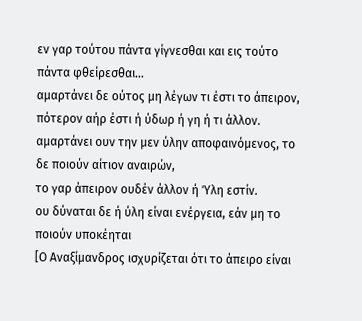εν γαρ τούτου πάντα γίγνεσθαι και εις τούτο πάντα φθείρεσθαι…
αμαρτάνει δε ούτος μη λέγων τι έστι το άπειρον,
πότερον αήρ έστι ή ύδωρ ή γη ή τι άλλον.
αμαρτάνει ουν την μεν ύλην αποφαινόμενος, το δε ποιούν αίτιον αναιρών,
το γαρ άπειρον ουδέν άλλον ή Ύλη εστίν.
ου δύναται δε ή ύλη είναι ενέργεια, εάν μη το ποιούν υποκέηται
[Ο Αναξίμανδρος ισχυρίζεται ότι το άπειρο είναι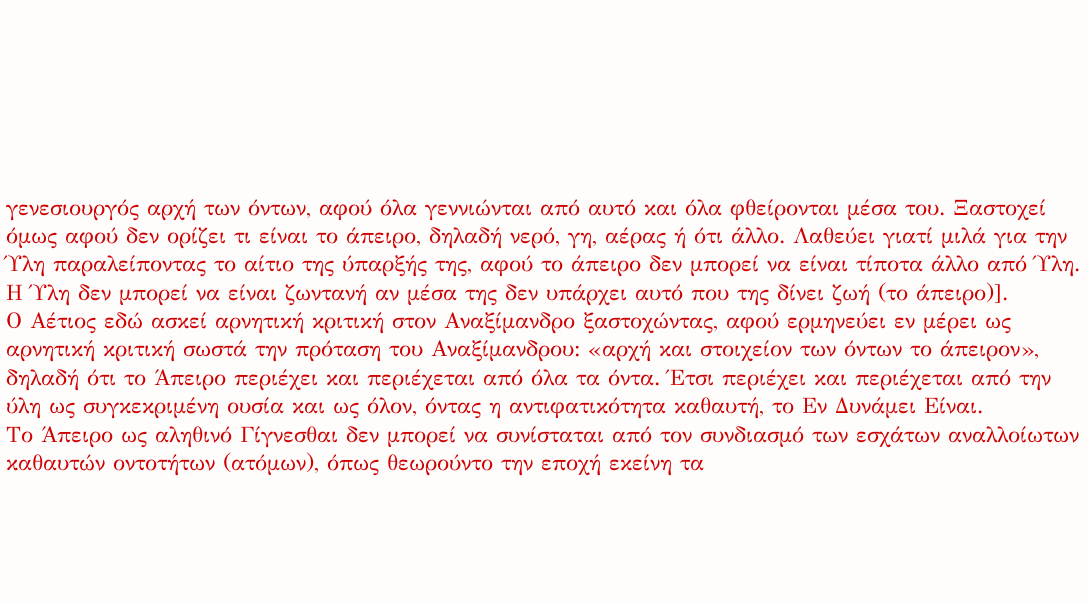γενεσιουργός αρχή των όντων, αφού όλα γεννιώνται από αυτό και όλα φθείρονται μέσα του. Ξαστοχεί όμως αφού δεν ορίζει τι είναι το άπειρο, δηλαδή νερό, γη, αέρας ή ότι άλλο. Λαθεύει γιατί μιλά για την Ύλη παραλείποντας το αίτιο της ύπαρξής της, αφού το άπειρο δεν μπορεί να είναι τίποτα άλλο από Ύλη. Η Ύλη δεν μπορεί να είναι ζωντανή αν μέσα της δεν υπάρχει αυτό που της δίνει ζωή (το άπειρο)].
Ο Αέτιος εδώ ασκεί αρνητική κριτική στον Αναξίμανδρο ξαστοχώντας, αφού ερμηνεύει εν μέρει ως αρνητική κριτική σωστά την πρόταση του Αναξίμανδρου: «αρχή και στοιχείον των όντων το άπειρον», δηλαδή ότι το Άπειρο περιέχει και περιέχεται από όλα τα όντα. Έτσι περιέχει και περιέχεται από την ύλη ως συγκεκριμένη ουσία και ως όλον, όντας η αντιφατικότητα καθαυτή, το Εν Δυνάμει Είναι.
Το Άπειρο ως αληθινό Γίγνεσθαι δεν μπορεί να συνίσταται από τον συνδιασμό των εσχάτων αναλλοίωτων καθαυτών οντοτήτων (ατόμων), όπως θεωρούντο την εποχή εκείνη τα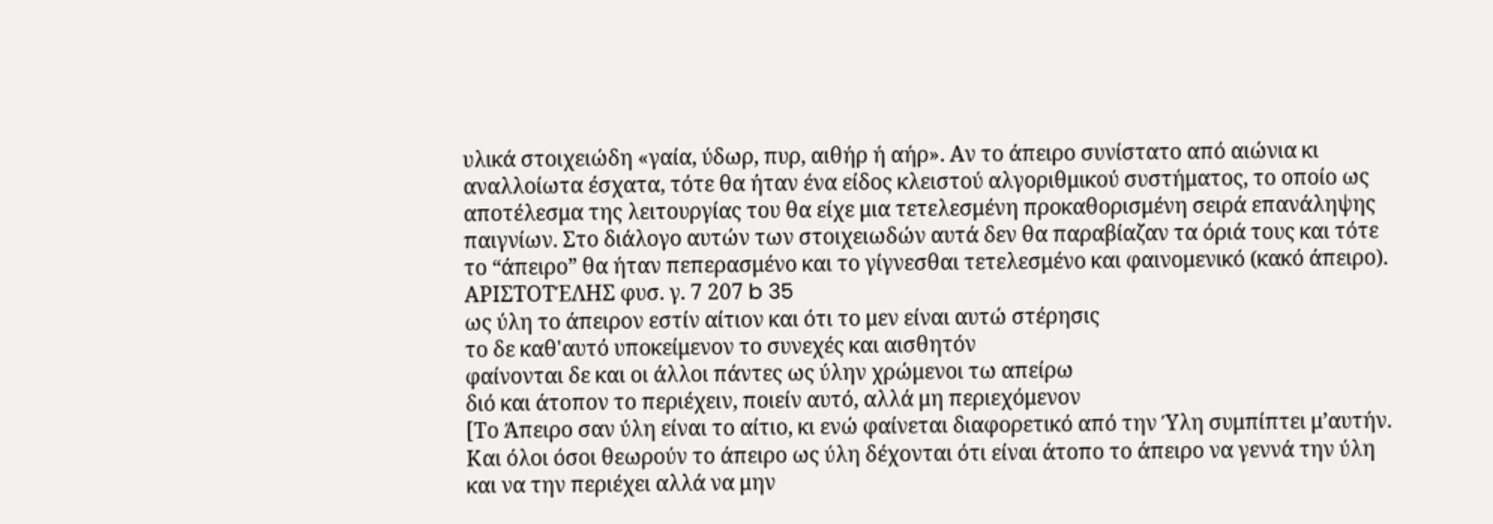υλικά στοιχειώδη «γαία, ύδωρ, πυρ, αιθήρ ή αήρ». Αν το άπειρο συνίστατο από αιώνια κι αναλλοίωτα έσχατα, τότε θα ήταν ένα είδος κλειστού αλγοριθμικού συστήματος, το οποίο ως αποτέλεσμα της λειτουργίας του θα είχε μια τετελεσμένη προκαθορισμένη σειρά επανάληψης παιγνίων. Στο διάλογο αυτών των στοιχειωδών αυτά δεν θα παραβίαζαν τα όριά τους και τότε το “άπειρο” θα ήταν πεπερασμένο και το γίγνεσθαι τετελεσμένο και φαινομενικό (κακό άπειρο).
ΑΡΙΣΤΟΤΈΛΗΣ φυσ. γ. 7 207 b 35
ως ύλη το άπειρον εστίν αίτιον και ότι το μεν είναι αυτώ στέρησις
το δε καθ'αυτό υποκείμενον το συνεχές και αισθητόν
φαίνονται δε και οι άλλοι πάντες ως ύλην χρώμενοι τω απείρω
διό και άτοπον το περιέχειν, ποιείν αυτό, αλλά μη περιεχόμενον
[Το Άπειρο σαν ύλη είναι το αίτιο, κι ενώ φαίνεται διαφορετικό από την Ύλη συμπίπτει μ’αυτήν. Και όλοι όσοι θεωρούν το άπειρο ως ύλη δέχονται ότι είναι άτοπο το άπειρο να γεννά την ύλη και να την περιέχει αλλά να μην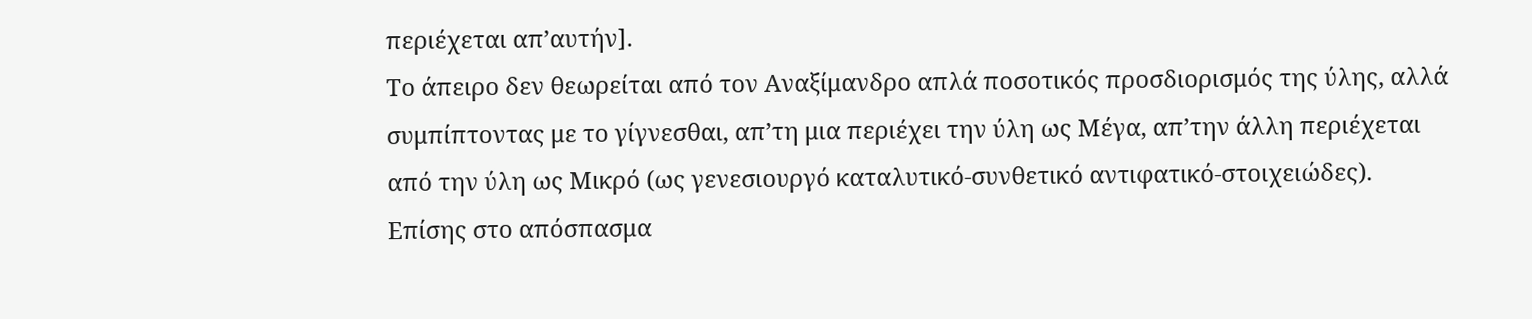περιέχεται απ’αυτήν].
Το άπειρο δεν θεωρείται από τον Αναξίμανδρο απλά ποσοτικός προσδιορισμός της ύλης, αλλά συμπίπτοντας με το γίγνεσθαι, απ’τη μια περιέχει την ύλη ως Μέγα, απ’την άλλη περιέχεται από την ύλη ως Μικρό (ως γενεσιουργό καταλυτικό-συνθετικό αντιφατικό-στοιχειώδες).
Επίσης στο απόσπασμα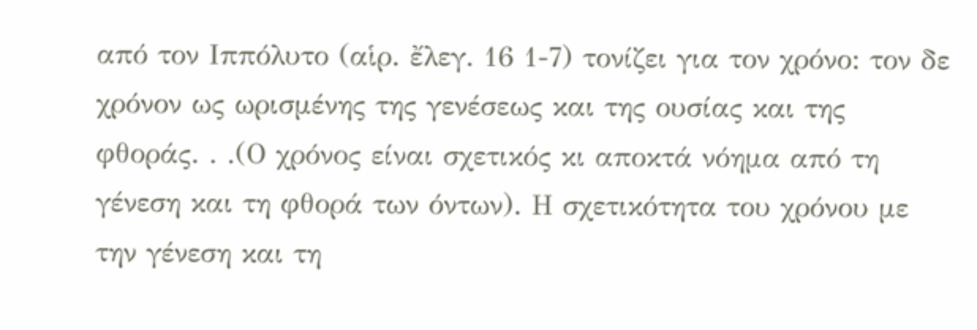από τον Ιππόλυτο (αἱρ. ἔλεγ. 16 1-7) τονίζει για τον χρόνο: τον δε χρόνον ως ωρισμένης της γενέσεως και της ουσίας και της φθοράς. . .(Ο χρόνος είναι σχετικός κι αποκτά νόημα από τη γένεση και τη φθορά των όντων). Η σχετικότητα του χρόνου με την γένεση και τη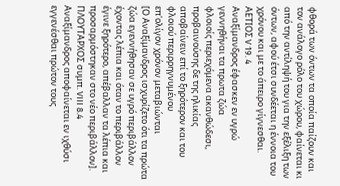φθορά των όντων τα οποία παίζουν και τον ανάλογο ρόλο του χώρου, φαίνεται κι από την αντίληψή του για την εξέλιξη των όντων, αφού έτσι συνδέεται η έννοια του χρόνου και με το άπειρο γίγνεσθαι.
ΑΕΤΙΟΣ V 19. 4
Αναξίμανδρος έφασκεν εν υγρώ γεννηθήναι τα πρωτα ζώα
φλοιοίς περιεχόμενα ακανθώδεσι, προβαινούσης δε της ηλικίας
αποβαίνειν επί το ξηρότερον και του φλοιού περιρρηγνυμένου
επ'ολίγον χρόνον μεταβιώνται
[Ο Αναξίμανδρος ισχυρίζετο ότι τα πρώτα ζώα εγεννήθησαν σε υγρό περιβάλλον έχοντας λέπια και όταν το περιβάλλον έγινε ξηρότερο, απέβαλλαν τα λέπια και προσαρμόστηκαν στο νέο περιβάλλον].
ΠΛΟΥΤΑΡΧΟΣ συμπ. VIII 8.4
Αναξίμανδρος αποφαίνεται εν ιχθύσι εγγενέσθαι πρώτον τους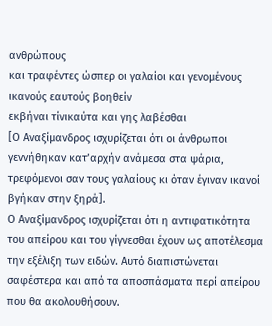ανθρώπους
και τραφέντες ώσπερ οι γαλαίοι και γενομένους ικανούς εαυτούς βοηθείν
εκβήναι τίνικαύτα και γης λαβέσθαι
[Ο Αναξίμανδρος ισχυρίζεται ότι οι άνθρωποι γεννήθηκαν κατ’αρχήν ανάμεσα στα ψάρια, τρεφόμενοι σαν τους γαλαίους κι όταν έγιναν ικανοί βγήκαν στην ξηρά].
Ο Αναξίμανδρος ισχυρίζεται ότι η αντιφατικότητα του απείρου και του γίγνεσθαι έχουν ως αποτέλεσμα την εξέλιξη των ειδών. Αυτό διαπιστώνεται σαφέστερα και από τα αποσπάσματα περί απείρου που θα ακολουθήσουν.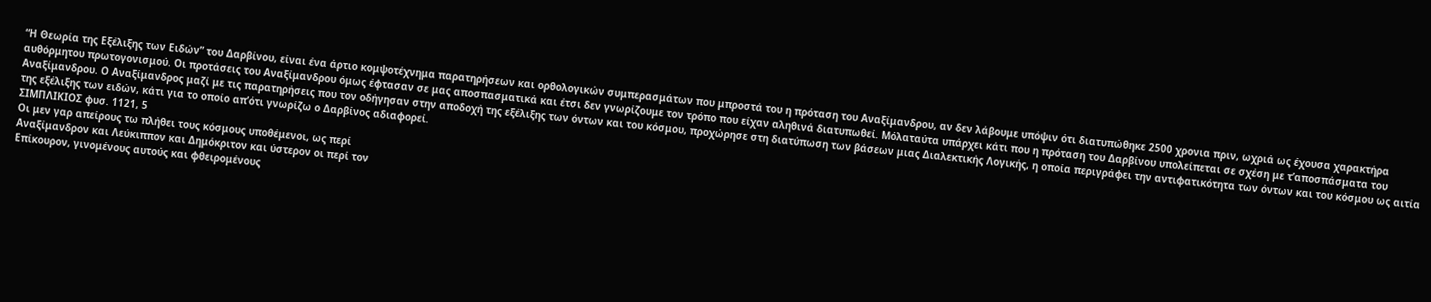“Η Θεωρία της Εξέλιξης των Ειδών” του Δαρβίνου, είναι ένα άρτιο κομψοτέχνημα παρατηρήσεων και ορθολογικών συμπερασμάτων που μπροστά του η πρόταση του Αναξίμανδρου, αν δεν λάβουμε υπόψιν ότι διατυπώθηκε 2500 χρονια πριν, ωχριά ως έχουσα χαρακτήρα αυθόρμητου πρωτογονισμού. Οι προτάσεις του Αναξίμανδρου όμως έφτασαν σε μας αποσπασματικά και έτσι δεν γνωρίζουμε τον τρόπο που είχαν αληθινά διατυπωθεί. Μόλαταύτα υπάρχει κάτι που η πρόταση του Δαρβίνου υπολείπεται σε σχέση με τ’αποσπάσματα του Αναξίμανδρου. Ο Αναξίμανδρος μαζί με τις παρατηρήσεις που τον οδήγησαν στην αποδοχή της εξέλιξης των όντων και του κόσμου, προχώρησε στη διατύπωση των βάσεων μιας Διαλεκτικής Λογικής, η οποία περιγράφει την αντιφατικότητα των όντων και του κόσμου ως αιτία της εξέλιξης των ειδών, κάτι για το οποίο απ’ότι γνωρίζω ο Δαρβίνος αδιαφορεί.
ΣΙΜΠΛΙΚΙΟΣ φυσ. 1121, 5
Οι μεν γαρ απείρους τω πλήθει τους κόσμους υποθέμενοι, ως περί
Αναξίμανδρον και Λεύκιππον και Δημόκριτον και ύστερον οι περί τον
Επίκουρον, γινομένους αυτούς και φθειρομένους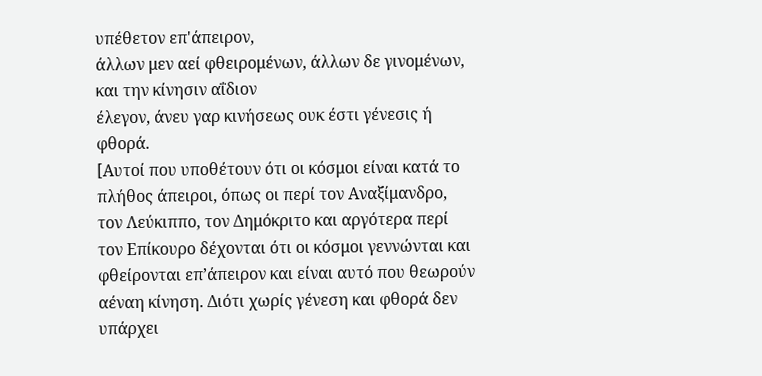υπέθετον επ'άπειρον,
άλλων μεν αεί φθειρομένων, άλλων δε γινομένων, και την κίνησιν αΐδιον
έλεγον, άνευ γαρ κινήσεως ουκ έστι γένεσις ή φθορά.
[Αυτοί που υποθέτουν ότι οι κόσμοι είναι κατά το πλήθος άπειροι, όπως οι περί τον Αναξίμανδρο, τον Λεύκιππο, τον Δημόκριτο και αργότερα περί τον Επίκουρο δέχονται ότι οι κόσμοι γεννώνται και φθείρονται επ’άπειρον και είναι αυτό που θεωρούν αέναη κίνηση. Διότι χωρίς γένεση και φθορά δεν υπάρχει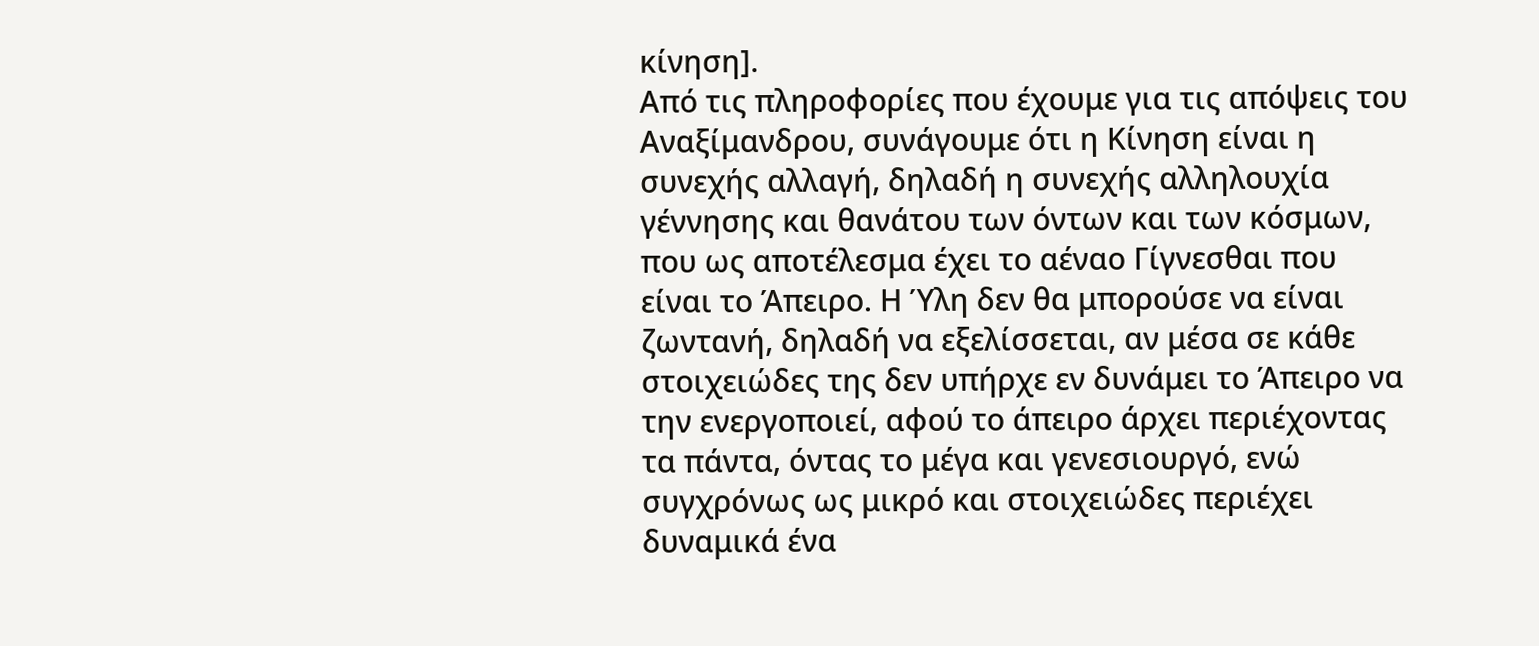κίνηση].
Από τις πληροφορίες που έχουμε για τις απόψεις του Αναξίμανδρου, συνάγουμε ότι η Κίνηση είναι η συνεχής αλλαγή, δηλαδή η συνεχής αλληλουχία γέννησης και θανάτου των όντων και των κόσμων, που ως αποτέλεσμα έχει το αέναο Γίγνεσθαι που είναι το Άπειρο. Η Ύλη δεν θα μπορούσε να είναι ζωντανή, δηλαδή να εξελίσσεται, αν μέσα σε κάθε στοιχειώδες της δεν υπήρχε εν δυνάμει το Άπειρο να την ενεργοποιεί, αφού το άπειρο άρχει περιέχοντας τα πάντα, όντας το μέγα και γενεσιουργό, ενώ συγχρόνως ως μικρό και στοιχειώδες περιέχει δυναμικά ένα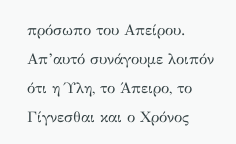πρόσωπο του Απείρου. Απ’αυτό συνάγουμε λοιπόν ότι η Ύλη, το Άπειρο, το Γίγνεσθαι και ο Χρόνος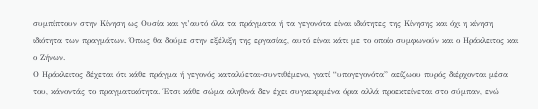συμπίπτουν στην Κίνηση ως Ουσία και γι’αυτό όλα τα πράγματα ή τα γεγονότα είναι ιδιότητες της Κίνησης και όχι η κίνηση ιδιότητα των πραγμάτων. Όπως θα δούμε στην εξέλιξη της εργασίας, αυτό είναι κάτι με το οποίο συμφωνούν και ο Ηράκλειτος και ο Ζήνων.
Ο Ηράκλειτος δέχεται ότι κάθε πράγμα ή γεγονός καταλύεται-συντιθέμενο, γιατί “υπογεγονότα” αείζωου πυρός διέρχονται μέσα του, κάνοντάς το πραγματικότητα. Έτσι κάθε σώμα αληθινά δεν έχει συγκεκριμένα όρια αλλά προεκτείνεται στο σύμπαν, ενώ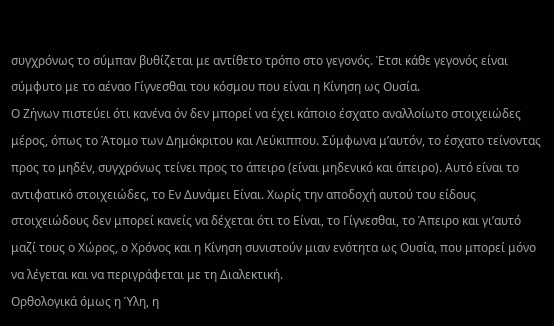συγχρόνως το σύμπαν βυθίζεται με αντίθετο τρόπο στο γεγονός. Έτσι κάθε γεγονός είναι σύμφυτο με το αέναο Γίγνεσθαι του κόσμου που είναι η Κίνηση ως Ουσία.
Ο Ζήνων πιστεύει ότι κανένα όν δεν μπορεί να έχει κάποιο έσχατο αναλλοίωτο στοιχειώδες μέρος, όπως το Άτομο των Δημόκριτου και Λεύκιππου. Σύμφωνα μ’αυτόν, το έσχατο τείνοντας προς το μηδέν, συγχρόνως τείνει προς το άπειρο (είναι μηδενικό και άπειρο). Αυτό είναι το αντιφατικό στοιχειώδες, το Εν Δυνάμει Είναι. Χωρίς την αποδοχή αυτού του είδους στοιχειώδους δεν μπορεί κανείς να δέχεται ότι το Είναι, το Γίγνεσθαι, το Άπειρο και γι’αυτό μαζί τους ο Χώρος, ο Χρόνος και η Κίνηση συνιστούν μιαν ενότητα ως Ουσία, που μπορεί μόνο να λέγεται και να περιγράφεται με τη Διαλεκτική.
Ορθολογικά όμως η Ύλη, η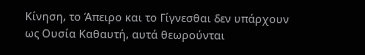Κίνηση, το Άπειρο και το Γίγνεσθαι δεν υπάρχουν ως Ουσία Καθαυτή, αυτά θεωρούνται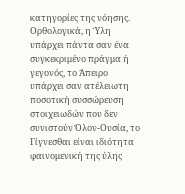κατηγορίες της νόησης. Ορθολογικά, η Ύλη υπάρχει πάντα σαν ένα συγκεκριμένο πράγμα ή γεγονός, το Άπειρο υπάρχει σαν ατέλειωτη ποσοτική συσσώρευση στοιχειωδών που δεν συνιστούν Όλον-Ουσία, το Γίγνεσθαι είναι ιδιότητα φαινομενική της ύλης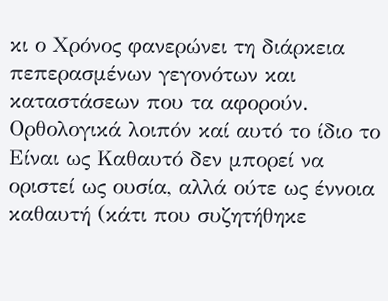κι ο Χρόνος φανερώνει τη διάρκεια πεπερασμένων γεγονότων και καταστάσεων που τα αφορούν. Ορθολογικά λοιπόν καί αυτό το ίδιο το Είναι ως Καθαυτό δεν μπορεί να οριστεί ως ουσία, αλλά ούτε ως έννοια καθαυτή (κάτι που συζητήθηκε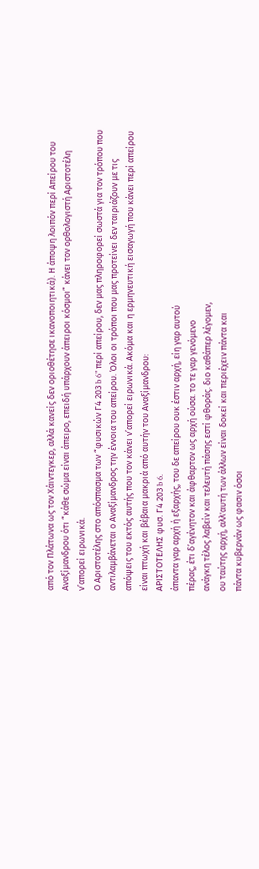από τον Πλάτωνα ως τον Χάιντεγκερ, αλλά κανείς δεν οριοθέτησε ικανοποιητικά). Η άποψη λοιπόν περί Απείρου του Αναξίμανδρου ότι “κάθε σώμα είναι άπειρο, επειδή υπάρχουν άπειροι κόσμοι” κάνει τον ορθολογιστή Αριστοτέλη ν’απορεί ειρωνικά.
Ο Αριστοτέλης στο απόσπασμα των “φυσικών Γ4 203 b 6” περί απείρου, δεν μας πληροφορεί σωστά για τον τρόπου που αντιλαμβάνεται ο Αναξίμανδρος την έννοια του απείρου. Όλοι οι τρόποι που μας προτείνει δεν ταιριάζουν με τις απόψεις του εκτός αυτής που τον κάνει ν’απορεί ειρωνικά. Ακόμα και η ερμηνευτική εισαγωγή που κάνει περί απείρου είναι πτωχή και βέβαια μακριά από αυτήν του Αναξίμανδρου:
ΑΡΙΣΤΟΤΕΛΗΣ φυσ. Γ4 203 b 6.
άπαντα γαρ αρχή ή εξαρχής, του δε απείρου ουκ έστιν αρχή, είη γαρ αυτού
πέρας, έτι δ’αγένητον και άφθαρτον ως αρχή ούσα. το τε γαρ γενόμενο
ανάγκη τέλος λαβείν και τελευτή πάσης εστί φθοράς. διο καθάπερ λέγομεν,
ου ταύτης αρχή, αλλ'αυτή των άλλων είναι δοκεί και περιέχειν πάντα και
πάντα κυβερνάν ως φασιν όσοι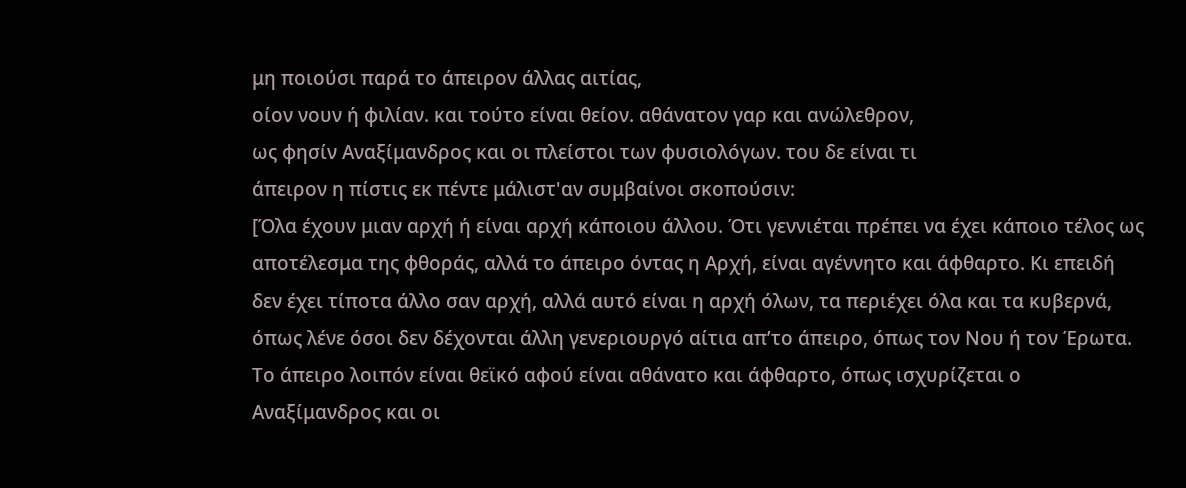μη ποιούσι παρά το άπειρον άλλας αιτίας,
οίον νουν ή φιλίαν. και τούτο είναι θείον. αθάνατον γαρ και ανώλεθρον,
ως φησίν Αναξίμανδρος και οι πλείστοι των φυσιολόγων. του δε είναι τι
άπειρον η πίστις εκ πέντε μάλιστ'αν συμβαίνοι σκοπούσιν:
[Όλα έχουν μιαν αρχή ή είναι αρχή κάποιου άλλου. Ότι γεννιέται πρέπει να έχει κάποιο τέλος ως αποτέλεσμα της φθοράς, αλλά το άπειρο όντας η Αρχή, είναι αγέννητο και άφθαρτο. Κι επειδή δεν έχει τίποτα άλλο σαν αρχή, αλλά αυτό είναι η αρχή όλων, τα περιέχει όλα και τα κυβερνά, όπως λένε όσοι δεν δέχονται άλλη γενεριουργό αίτια απ’το άπειρο, όπως τον Νου ή τον Έρωτα. Το άπειρο λοιπόν είναι θεϊκό αφού είναι αθάνατο και άφθαρτο, όπως ισχυρίζεται ο Αναξίμανδρος και οι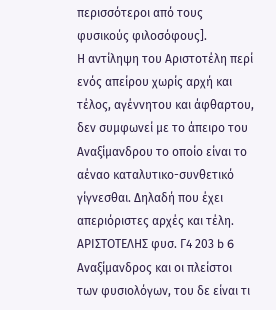περισσότεροι από τους φυσικούς φιλοσόφους].
Η αντίληψη του Αριστοτέλη περί ενός απείρου χωρίς αρχή και τέλος, αγέννητου και άφθαρτου, δεν συμφωνεί με το άπειρο του Αναξίμανδρου το οποίο είναι το αέναο καταλυτικο-συνθετικό γίγνεσθαι. Δηλαδή που έχει απεριόριστες αρχές και τέλη.
ΑΡΙΣΤΟΤΕΛΗΣ φυσ. Γ4 203 b 6
Αναξίμανδρος και οι πλείστοι των φυσιολόγων, του δε είναι τι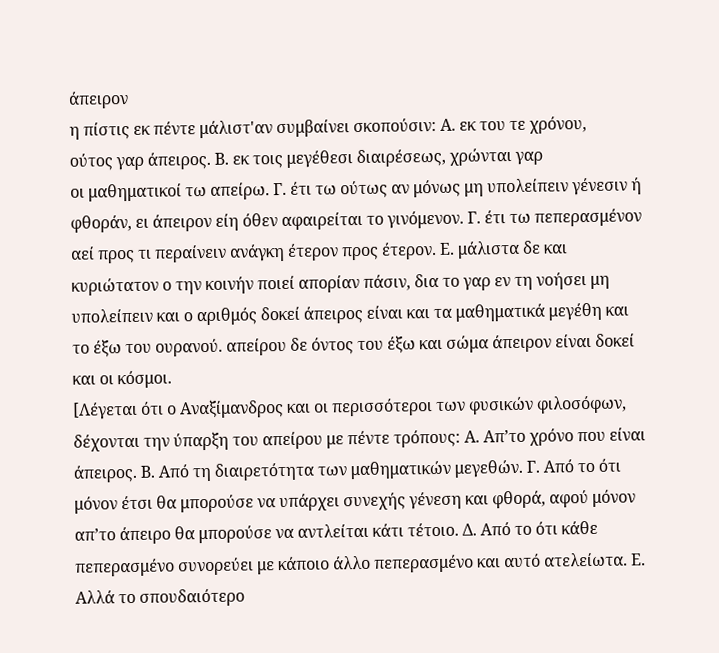άπειρον
η πίστις εκ πέντε μάλιστ'αν συμβαίνει σκοπούσιν: Α. εκ του τε χρόνου,
ούτος γαρ άπειρος. Β. εκ τοις μεγέθεσι διαιρέσεως, χρώνται γαρ
οι μαθηματικοί τω απείρω. Γ. έτι τω ούτως αν μόνως μη υπολείπειν γένεσιν ή
φθοράν, ει άπειρον είη όθεν αφαιρείται το γινόμενον. Γ. έτι τω πεπερασμένον
αεί προς τι περαίνειν ανάγκη έτερον προς έτερον. Ε. μάλιστα δε και
κυριώτατον ο την κοινήν ποιεί απορίαν πάσιν, δια το γαρ εν τη νοήσει μη
υπολείπειν και ο αριθμός δοκεί άπειρος είναι και τα μαθηματικά μεγέθη και
το έξω του ουρανού. απείρου δε όντος του έξω και σώμα άπειρον είναι δοκεί
και οι κόσμοι.
[Λέγεται ότι ο Αναξίμανδρος και οι περισσότεροι των φυσικών φιλοσόφων, δέχονται την ύπαρξη του απείρου με πέντε τρόπους: Α. Απ’το χρόνο που είναι άπειρος. Β. Από τη διαιρετότητα των μαθηματικών μεγεθών. Γ. Από το ότι μόνον έτσι θα μπορούσε να υπάρχει συνεχής γένεση και φθορά, αφού μόνον απ’το άπειρο θα μπορούσε να αντλείται κάτι τέτοιο. Δ. Από το ότι κάθε πεπερασμένο συνορεύει με κάποιο άλλο πεπερασμένο και αυτό ατελείωτα. Ε. Αλλά το σπουδαιότερο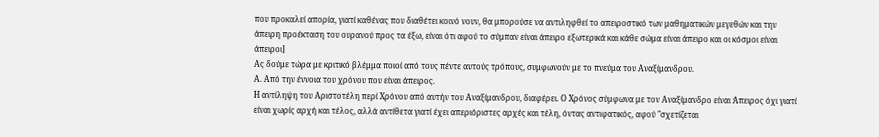που προκαλεί απορία, γιατί καθένας που διαθέτει κοινό νουν, θα μπορούσε να αντιληφθεί το απειροστικό των μαθηματικών μεγεθών και την άπειρη προέκταση του ουρανού προς τα έξω, είναι ότι αφού το σύμπαν είναι άπειρο εξωτερικά και κάθε σώμα είναι άπειρο και οι κόσμοι είναι άπειροι]
Ας δούμε τώρα με κριτικό βλέμμα ποιοί από τους πέντε αυτούς τρόπους, συμφωνούν με το πνεύμα του Αναξίμανδρου.
Α. Από την έννοια του χρόνου που είναι άπειρος.
Η αντίληψη του Αριστοτέλη περί Χρόνου από αυτήν του Αναξίμανδρου, διαφέρει. Ο Χρόνος σύμφωνα με τον Αναξίμανδρο είναι Άπειρος όχι γιατί είναι χωρίς αρχή και τέλος, αλλά αντίθετα γιατί έχει απεριόριστες αρχές και τέλη, όντας αντιφατικός, αφού "σχετίζεται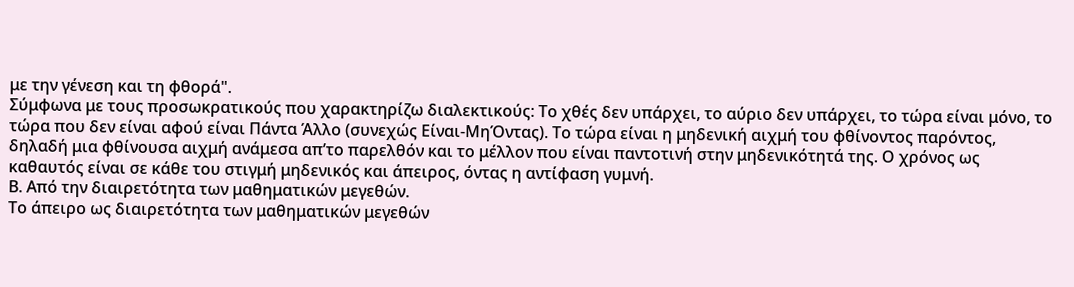με την γένεση και τη φθορά".
Σύμφωνα με τους προσωκρατικούς που χαρακτηρίζω διαλεκτικούς: Το χθές δεν υπάρχει, το αύριο δεν υπάρχει, το τώρα είναι μόνο, το τώρα που δεν είναι αφού είναι Πάντα Άλλο (συνεχώς Είναι-ΜηΌντας). Το τώρα είναι η μηδενική αιχμή του φθίνοντος παρόντος, δηλαδή μια φθίνουσα αιχμή ανάμεσα απ’το παρελθόν και το μέλλον που είναι παντοτινή στην μηδενικότητά της. Ο χρόνος ως καθαυτός είναι σε κάθε του στιγμή μηδενικός και άπειρος, όντας η αντίφαση γυμνή.
Β. Από την διαιρετότητα των μαθηματικών μεγεθών.
Το άπειρο ως διαιρετότητα των μαθηματικών μεγεθών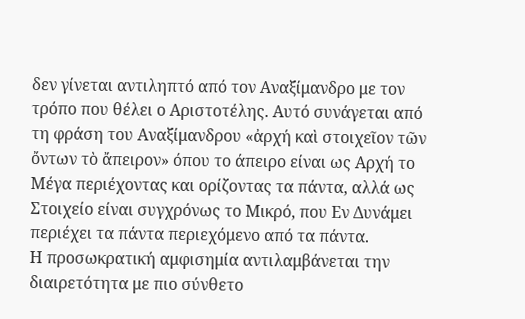δεν γίνεται αντιληπτό από τον Αναξίμανδρο με τον τρόπο που θέλει ο Αριστοτέλης. Αυτό συνάγεται από τη φράση του Αναξίμανδρου «ἀρχή καὶ στοιχεῖον τῶν ὄντων τὸ ἄπειρον» όπου το άπειρο είναι ως Αρχή το Μέγα περιέχοντας και ορίζοντας τα πάντα, αλλά ως Στοιχείο είναι συγχρόνως το Μικρό, που Εν Δυνάμει περιέχει τα πάντα περιεχόμενο από τα πάντα.
Η προσωκρατική αμφισημία αντιλαμβάνεται την διαιρετότητα με πιο σύνθετο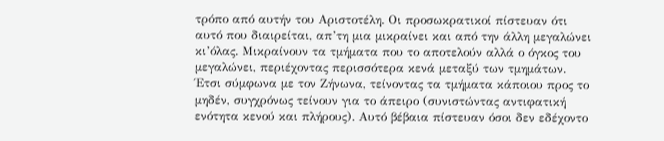τρόπο από αυτήν του Αριστοτέλη. Οι προσωκρατικοί πίστευαν ότι αυτό που διαιρείται, απ’τη μια μικραίνει και από την άλλη μεγαλώνει κι’όλας. Μικραίνουν τα τμήματα που το αποτελούν αλλά ο όγκος του μεγαλώνει, περιέχοντας περισσότερα κενά μεταξύ των τμημάτων. Έτσι σύμφωνα με τον Ζήνωνα, τείνοντας τα τμήματα κάποιου προς το μηδέν, συγχρόνως τείνουν για το άπειρο (συνιστώντας αντιφατική ενότητα κενού και πλήρους). Αυτό βέβαια πίστευαν όσοι δεν εδέχοντο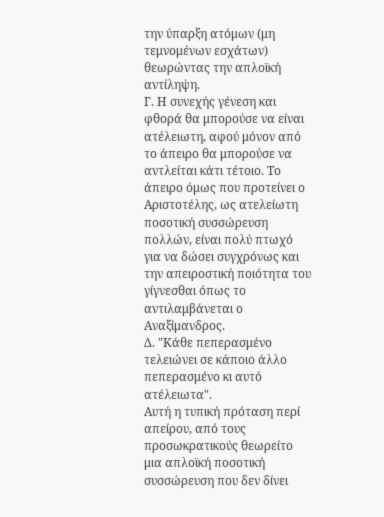την ύπαρξη ατόμων (μη τεμνομένων εσχάτων) θεωρώντας την απλοϊκή αντίληψη.
Γ. Η συνεχής γένεση και φθορά θα μπορούσε να είναι ατέλειωτη, αφού μόνον από το άπειρο θα μπορούσε να αντλείται κάτι τέτοιο. Το άπειρο όμως που προτείνει ο Αριστοτέλης, ως ατελείωτη ποσοτική συσσώρευση πολλών, είναι πολύ πτωχό για να δώσει συγχρόνως και την απειροστική ποιότητα του γίγνεσθαι όπως το αντιλαμβάνεται ο Αναξίμανδρος.
Δ. "Κάθε πεπερασμένο τελειώνει σε κάποιο άλλο πεπερασμένο κι αυτό ατέλειωτα".
Αυτή η τυπική πρόταση περί απείρου, από τους προσωκρατικούς θεωρείτο μια απλοϊκή ποσοτική συσσώρευση που δεν δίνει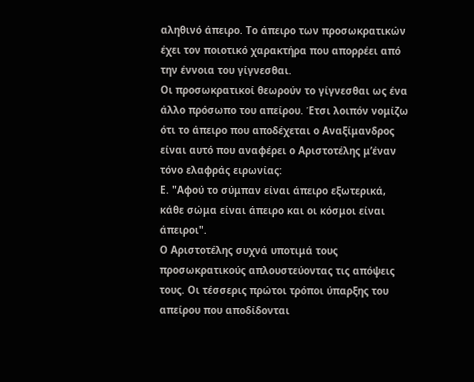αληθινό άπειρο. Το άπειρο των προσωκρατικών έχει τον ποιοτικό χαρακτήρα που απορρέει από την έννοια του γίγνεσθαι.
Οι προσωκρατικοί θεωρούν το γίγνεσθαι ως ένα άλλο πρόσωπο του απείρου. Έτσι λοιπόν νομίζω ότι το άπειρο που αποδέχεται ο Αναξίμανδρος είναι αυτό που αναφέρει ο Αριστοτέλης μ’έναν τόνο ελαφράς ειρωνίας:
Ε. "Αφού το σύμπαν είναι άπειρο εξωτερικά, κάθε σώμα είναι άπειρο και οι κόσμοι είναι άπειροι".
Ο Αριστοτέλης συχνά υποτιμά τους προσωκρατικούς απλουστεύοντας τις απόψεις τους. Οι τέσσερις πρώτοι τρόποι ύπαρξης του απείρου που αποδίδονται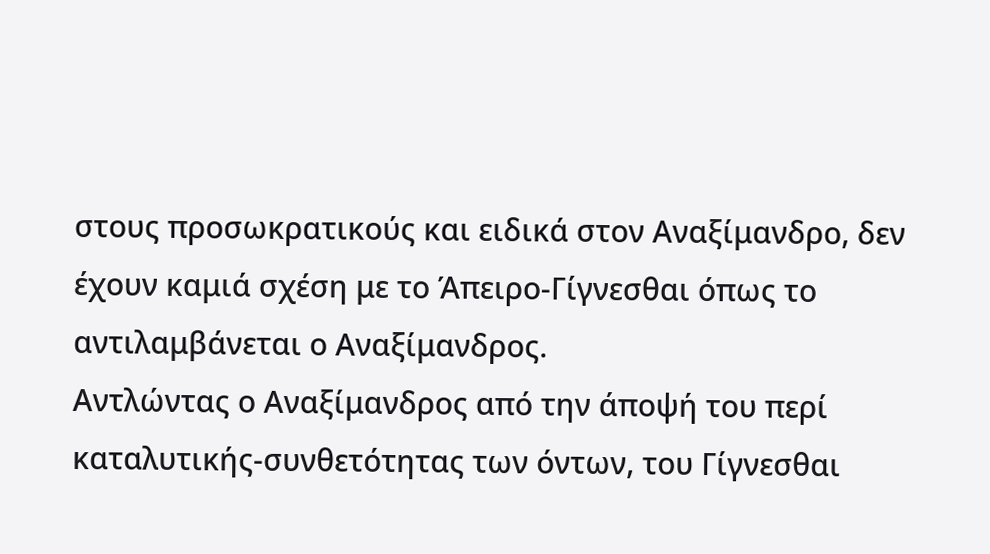στους προσωκρατικούς και ειδικά στον Αναξίμανδρο, δεν έχουν καμιά σχέση με το Άπειρο-Γίγνεσθαι όπως το αντιλαμβάνεται ο Αναξίμανδρος.
Αντλώντας ο Αναξίμανδρος από την άποψή του περί καταλυτικής-συνθετότητας των όντων, του Γίγνεσθαι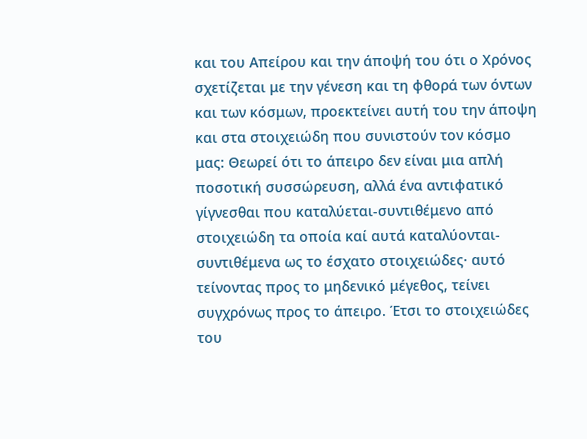και του Απείρου και την άποψή του ότι ο Χρόνος σχετίζεται με την γένεση και τη φθορά των όντων και των κόσμων, προεκτείνει αυτή του την άποψη και στα στοιχειώδη που συνιστούν τον κόσμο μας: Θεωρεί ότι το άπειρο δεν είναι μια απλή ποσοτική συσσώρευση, αλλά ένα αντιφατικό γίγνεσθαι που καταλύεται-συντιθέμενο από στοιχειώδη τα οποία καί αυτά καταλύονται-συντιθέμενα ως το έσχατο στοιχειώδες· αυτό τείνοντας προς το μηδενικό μέγεθος, τείνει συγχρόνως προς το άπειρο. Έτσι το στοιχειώδες του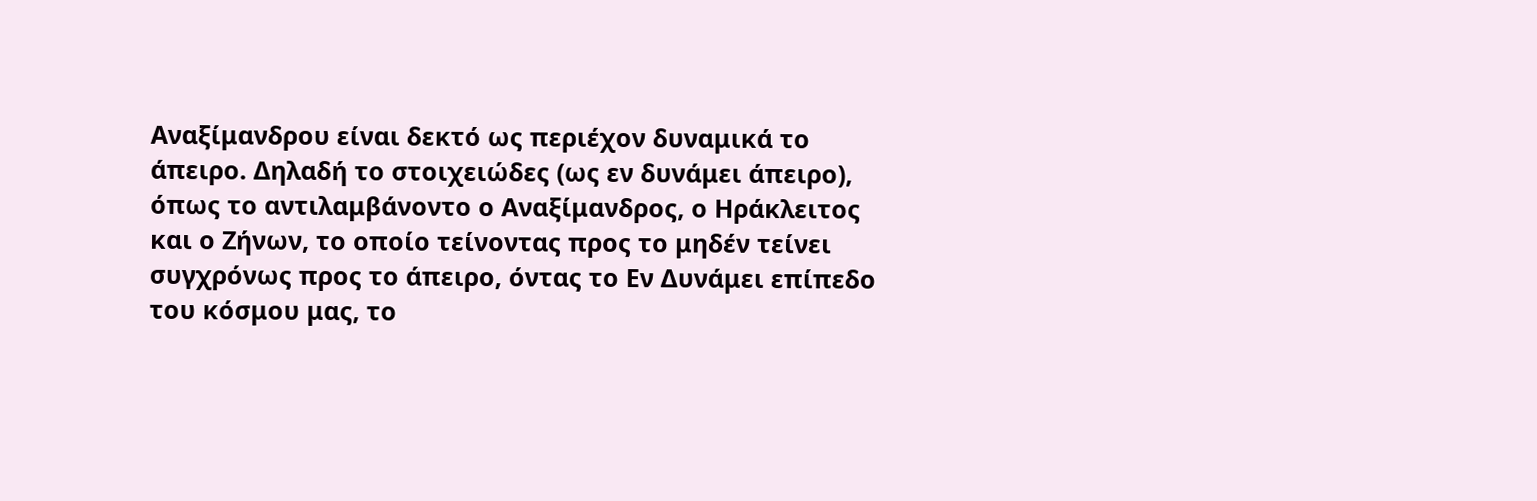Αναξίμανδρου είναι δεκτό ως περιέχον δυναμικά το άπειρο. Δηλαδή το στοιχειώδες (ως εν δυνάμει άπειρο), όπως το αντιλαμβάνοντο ο Αναξίμανδρος, ο Ηράκλειτος και ο Ζήνων, το οποίο τείνοντας προς το μηδέν τείνει συγχρόνως προς το άπειρο, όντας το Εν Δυνάμει επίπεδο του κόσμου μας, το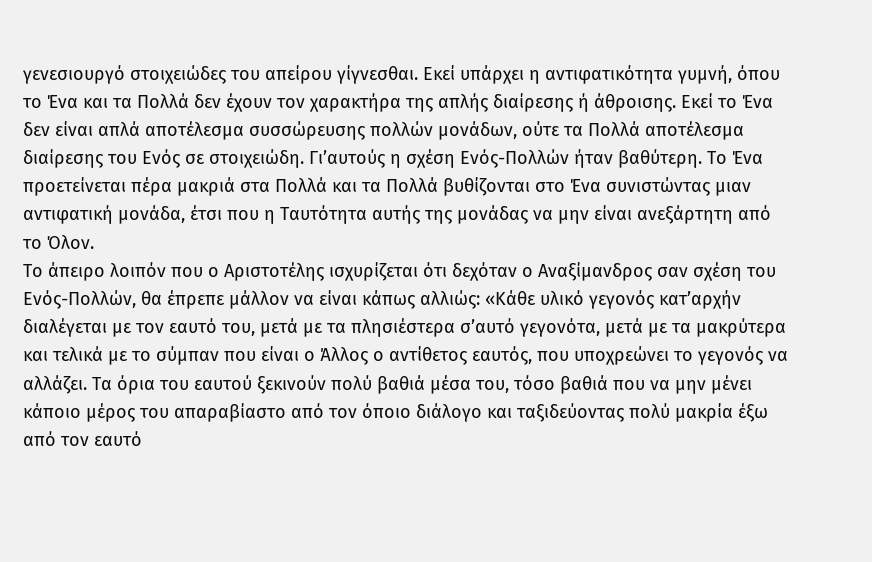γενεσιουργό στοιχειώδες του απείρου γίγνεσθαι. Εκεί υπάρχει η αντιφατικότητα γυμνή, όπου το Ένα και τα Πολλά δεν έχουν τον χαρακτήρα της απλής διαίρεσης ή άθροισης. Εκεί το Ένα δεν είναι απλά αποτέλεσμα συσσώρευσης πολλών μονάδων, ούτε τα Πολλά αποτέλεσμα διαίρεσης του Ενός σε στοιχειώδη. Γι’αυτούς η σχέση Ενός-Πολλών ήταν βαθύτερη. Το Ένα προετείνεται πέρα μακριά στα Πολλά και τα Πολλά βυθίζονται στο Ένα συνιστώντας μιαν αντιφατική μονάδα, έτσι που η Ταυτότητα αυτής της μονάδας να μην είναι ανεξάρτητη από το Όλον.
Το άπειρο λοιπόν που ο Αριστοτέλης ισχυρίζεται ότι δεχόταν ο Αναξίμανδρος σαν σχέση του Ενός-Πολλών, θα έπρεπε μάλλον να είναι κάπως αλλιώς: «Κάθε υλικό γεγονός κατ’αρχήν διαλέγεται με τον εαυτό του, μετά με τα πλησιέστερα σ’αυτό γεγονότα, μετά με τα μακρύτερα και τελικά με το σύμπαν που είναι ο Άλλος ο αντίθετος εαυτός, που υποχρεώνει το γεγονός να αλλάζει. Τα όρια του εαυτού ξεκινούν πολύ βαθιά μέσα του, τόσο βαθιά που να μην μένει κάποιο μέρος του απαραβίαστο από τον όποιο διάλογο και ταξιδεύοντας πολύ μακρία έξω από τον εαυτό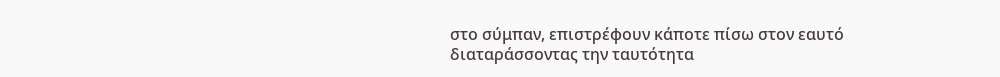στο σύμπαν, επιστρέφουν κάποτε πίσω στον εαυτό διαταράσσοντας την ταυτότητα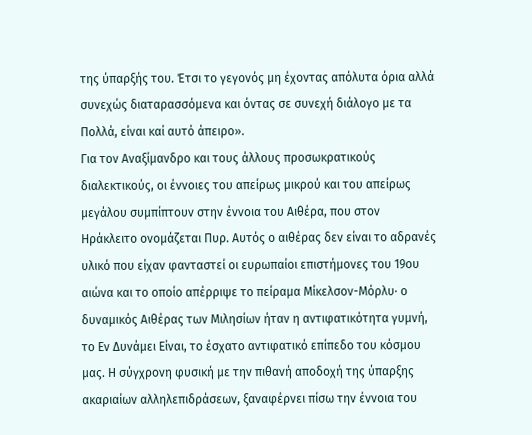της ύπαρξής του. Έτσι το γεγονός μη έχοντας απόλυτα όρια αλλά συνεχώς διαταρασσόμενα και όντας σε συνεχή διάλογο με τα Πολλά, είναι καί αυτό άπειρο».
Για τον Αναξίμανδρο και τους άλλους προσωκρατικούς διαλεκτικούς, οι έννοιες του απείρως μικρού και του απείρως μεγάλου συμπίπτουν στην έννοια του Αιθέρα, που στον Ηράκλειτο ονομάζεται Πυρ. Αυτός ο αιθέρας δεν είναι το αδρανές υλικό που είχαν φανταστεί οι ευρωπαίοι επιστήμονες του 19ου αιώνα και το οποίο απέρριψε το πείραμα Μίκελσον-Μόρλυ· ο δυναμικός Αιθέρας των Μιλησίων ήταν η αντιφατικότητα γυμνή, το Εν Δυνάμει Είναι, το έσχατο αντιφατικό επίπεδο του κόσμου μας. Η σύγχρονη φυσική με την πιθανή αποδοχή της ύπαρξης ακαριαίων αλληλεπιδράσεων, ξαναφέρνει πίσω την έννοια του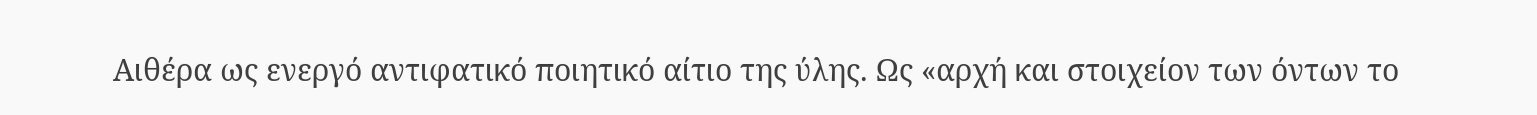Αιθέρα ως ενεργό αντιφατικό ποιητικό αίτιο της ύλης. Ως «αρχή και στοιχείον των όντων το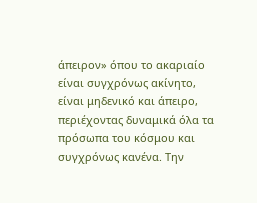άπειρον» όπου το ακαριαίο είναι συγχρόνως ακίνητο, είναι μηδενικό και άπειρο, περιέχοντας δυναμικά όλα τα πρόσωπα του κόσμου και συγχρόνως κανένα. Την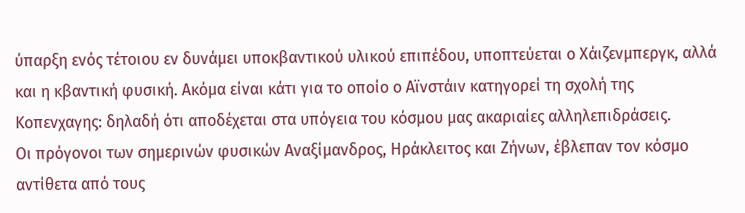ύπαρξη ενός τέτοιου εν δυνάμει υποκβαντικού υλικού επιπέδου, υποπτεύεται ο Χάιζενμπεργκ, αλλά και η κβαντική φυσική. Ακόμα είναι κάτι για το οποίο ο Αϊνστάιν κατηγορεί τη σχολή της Κοπενχαγης: δηλαδή ότι αποδέχεται στα υπόγεια του κόσμου μας ακαριαίες αλληλεπιδράσεις.
Οι πρόγονοι των σημερινών φυσικών Αναξίμανδρος, Ηράκλειτος και Ζήνων, έβλεπαν τον κόσμο αντίθετα από τους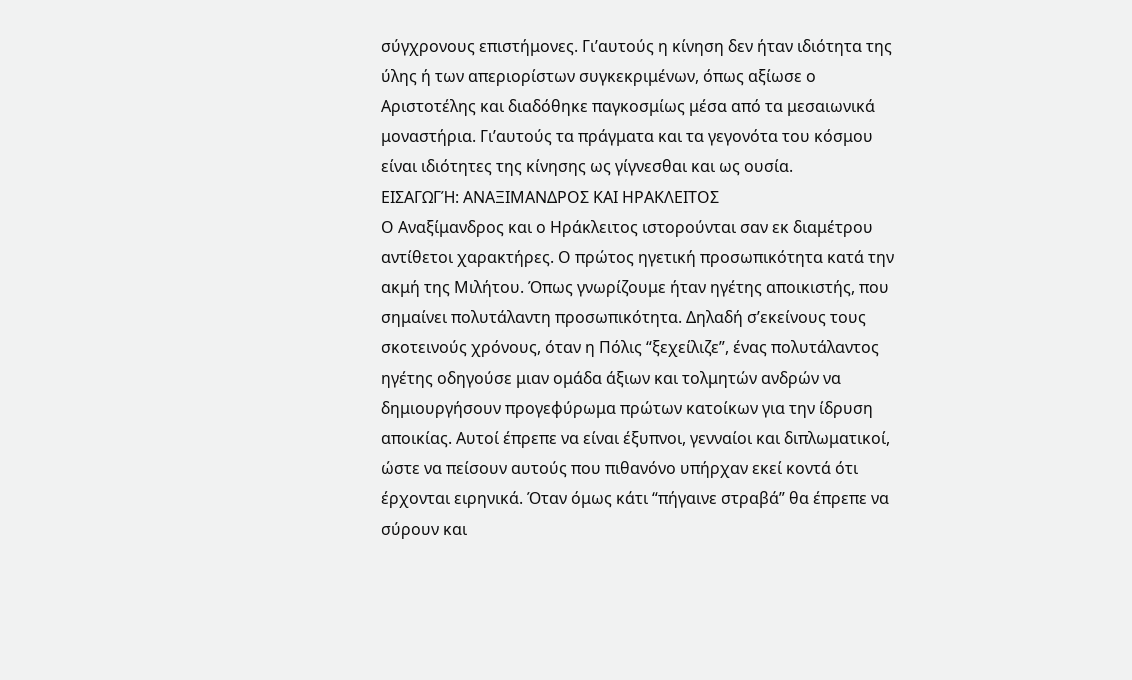σύγχρονους επιστήμονες. Γι’αυτούς η κίνηση δεν ήταν ιδιότητα της ύλης ή των απεριορίστων συγκεκριμένων, όπως αξίωσε ο Αριστοτέλης και διαδόθηκε παγκοσμίως μέσα από τα μεσαιωνικά μοναστήρια. Γι’αυτούς τα πράγματα και τα γεγονότα του κόσμου είναι ιδιότητες της κίνησης ως γίγνεσθαι και ως ουσία.
ΕΙΣΑΓΩΓΉ: ΑΝΑΞΙΜΑΝΔΡΟΣ ΚΑΙ ΗΡΑΚΛΕΙΤΟΣ
Ο Αναξίμανδρος και ο Ηράκλειτος ιστορούνται σαν εκ διαμέτρου αντίθετοι χαρακτήρες. Ο πρώτος ηγετική προσωπικότητα κατά την ακμή της Μιλήτου. Όπως γνωρίζουμε ήταν ηγέτης αποικιστής, που σημαίνει πολυτάλαντη προσωπικότητα. Δηλαδή σ’εκείνους τους σκοτεινούς χρόνους, όταν η Πόλις “ξεχείλιζε”, ένας πολυτάλαντος ηγέτης οδηγούσε μιαν ομάδα άξιων και τολμητών ανδρών να δημιουργήσουν προγεφύρωμα πρώτων κατοίκων για την ίδρυση αποικίας. Αυτοί έπρεπε να είναι έξυπνοι, γενναίοι και διπλωματικοί, ώστε να πείσουν αυτούς που πιθανόνο υπήρχαν εκεί κοντά ότι έρχονται ειρηνικά. Όταν όμως κάτι “πήγαινε στραβά” θα έπρεπε να σύρουν και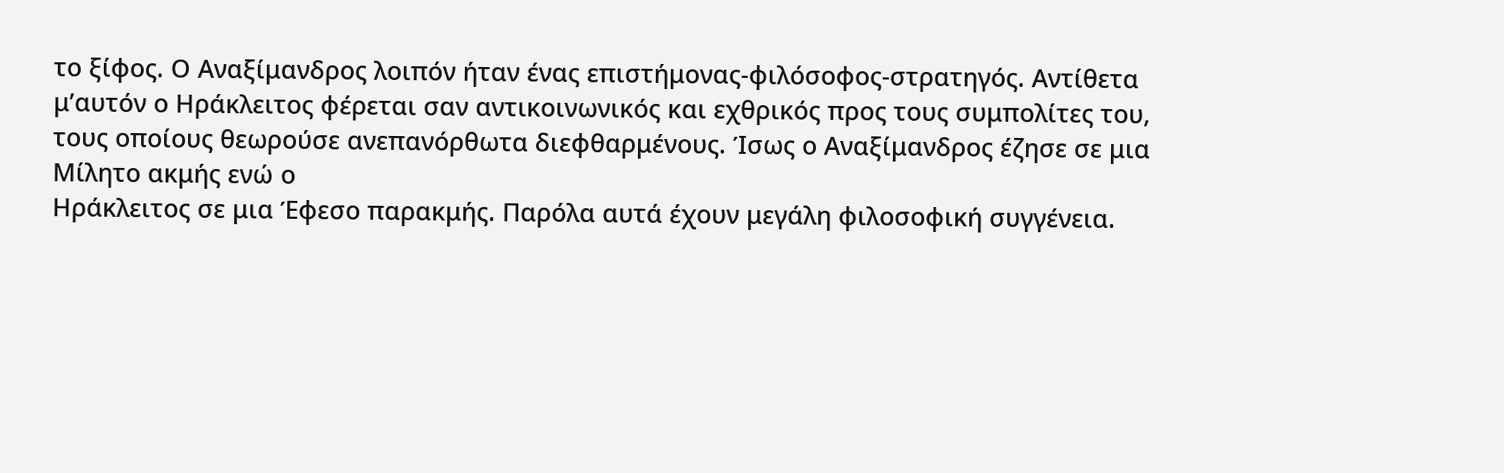το ξίφος. Ο Αναξίμανδρος λοιπόν ήταν ένας επιστήμονας-φιλόσοφος-στρατηγός. Αντίθετα μ’αυτόν ο Ηράκλειτος φέρεται σαν αντικοινωνικός και εχθρικός προς τους συμπολίτες του, τους οποίους θεωρούσε ανεπανόρθωτα διεφθαρμένους. Ίσως ο Αναξίμανδρος έζησε σε μια Μίλητο ακμής ενώ ο
Ηράκλειτος σε μια Έφεσο παρακμής. Παρόλα αυτά έχουν μεγάλη φιλοσοφική συγγένεια.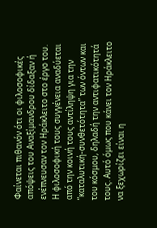Φαίνεται πιθανόν ότι οι φιλοσοφικές απόψεις του Αναξίμανδρου δίδαξαν ή ενέπνευσαν τον Ηράκλειτο στο έργο του. Η φιλοσοφική τους συγγένεια αναδύεται από την κοινή τους αντίληψη για την “καταλυτική-συνθετότητα” των όντων και του κόσμου, δηλαδή την αντιφατικότητά τους. Αυτό όμως που κάνει τον Ηράκλειτο να ξεχωρίζει είναι η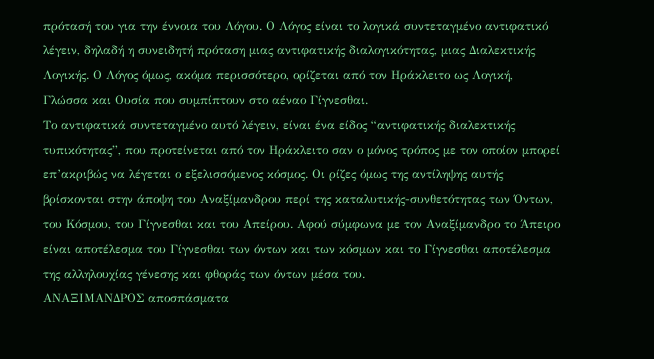πρότασή του για την έννοια του Λόγου. Ο Λόγος είναι το λογικά συντεταγμένο αντιφατικό λέγειν, δηλαδή η συνειδητή πρόταση μιας αντιφατικής διαλογικότητας, μιας Διαλεκτικής Λογικής. Ο Λόγος όμως, ακόμα περισσότερο, ορίζεται από τον Ηράκλειτο ως Λογική, Γλώσσα και Ουσία που συμπίπτουν στο αέναο Γίγνεσθαι.
Το αντιφατικά συντεταγμένο αυτό λέγειν, είναι ένα είδος “αντιφατικής διαλεκτικής τυπικότητας”, που προτείνεται από τον Ηράκλειτο σαν ο μόνος τρόπος με τον οποίον μπορεί επ’ακριβώς να λέγεται ο εξελισσόμενος κόσμος. Οι ρίζες όμως της αντίληψης αυτής βρίσκονται στην άποψη του Αναξίμανδρου περί της καταλυτικής-συνθετότητας των Όντων, του Κόσμου, του Γίγνεσθαι και του Απείρου. Αφού σύμφωνα με τον Αναξίμανδρο το Άπειρο είναι αποτέλεσμα του Γίγνεσθαι των όντων και των κόσμων και το Γίγνεσθαι αποτέλεσμα της αλληλουχίας γένεσης και φθοράς των όντων μέσα του.
ΑΝΑΞΙΜΑΝΔΡΟΣ αποσπάσματα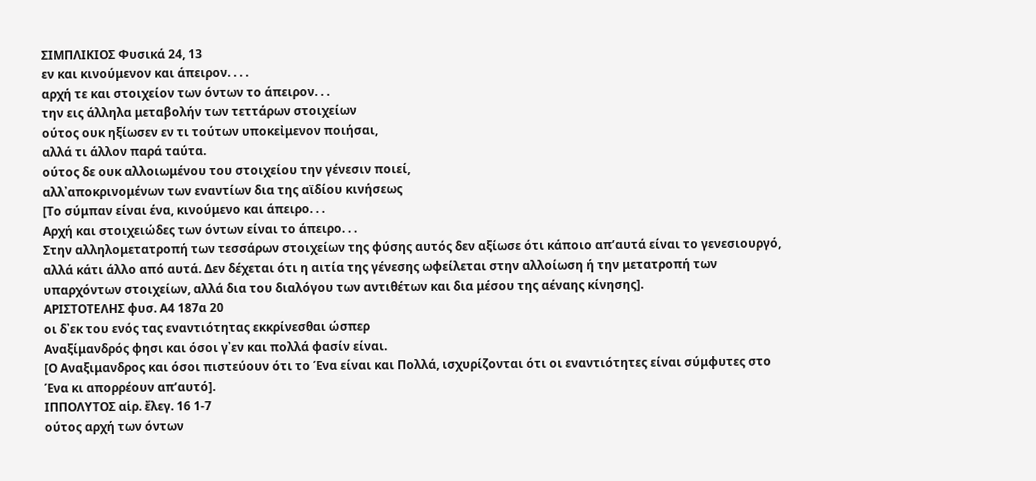ΣΙΜΠΛΙΚΙΟΣ Φυσικά 24, 13
εν και κινούμενον και άπειρον. . . .
αρχή τε και στοιχείον των όντων το άπειρον. . .
την εις άλληλα μεταβολήν των τεττάρων στοιχείων
ούτος ουκ ηξίωσεν εν τι τούτων υποκεἰμενον ποιήσαι,
αλλά τι άλλον παρά ταύτα.
ούτος δε ουκ αλλοιωμένου του στοιχείου την γένεσιν ποιεί,
αλλ᾽αποκρινομένων των εναντίων δια της αϊδίου κινήσεως
[Το σύμπαν είναι ένα, κινούμενο και άπειρο. . .
Αρχή και στοιχειώδες των όντων είναι το άπειρο. . .
Στην αλληλομετατροπή των τεσσάρων στοιχείων της φύσης αυτός δεν αξίωσε ότι κάποιο απ’αυτά είναι το γενεσιουργό, αλλά κάτι άλλο από αυτά. Δεν δέχεται ότι η αιτία της γένεσης ωφείλεται στην αλλοίωση ή την μετατροπή των υπαρχόντων στοιχείων, αλλά δια του διαλόγου των αντιθέτων και δια μέσου της αέναης κίνησης].
ΑΡΙΣΤΟΤΕΛΗΣ φυσ. Α4 187α 20
οι δ᾽εκ του ενός τας εναντιότητας εκκρίνεσθαι ώσπερ
Αναξίμανδρός φησι και όσοι γ᾽εν και πολλά φασίν είναι.
[Ο Αναξιμανδρος και όσοι πιστεύουν ότι το Ένα είναι και Πολλά, ισχυρίζονται ότι οι εναντιότητες είναι σύμφυτες στο Ένα κι απορρέουν απ’αυτό].
ΙΠΠΟΛΥΤΟΣ αἱρ. ἔλεγ. 16 1-7
ούτος αρχή των όντων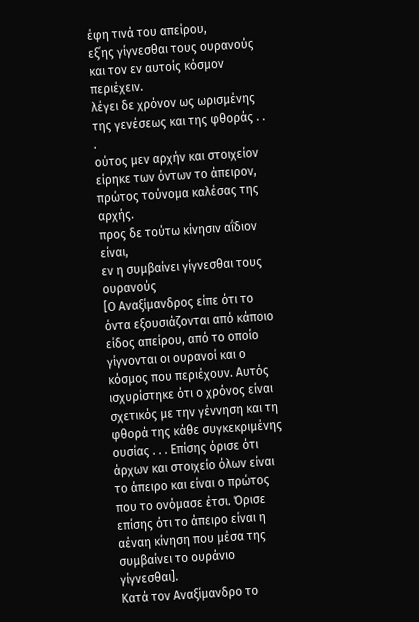έφη τινά του απείρου,
εξ᾽ης γίγνεσθαι τους ουρανούς και τον εν αυτοίς κόσμον περιέχειν.
λέγει δε χρόνον ως ωρισμένης της γενέσεως και της φθοράς . . .
ούτος μεν αρχήν και στοιχείον είρηκε των όντων το άπειρον,
πρώτος τούνομα καλέσας της αρχής.
προς δε τούτω κίνησιν αΐδιον είναι,
εν η συμβαίνει γίγνεσθαι τους ουρανούς
[Ο Αναξίμανδρος είπε ότι το όντα εξουσιάζονται από κάποιο είδος απείρου, από το οποίο γίγνονται οι ουρανοί και ο κόσμος που περιέχουν. Αυτός ισχυρίστηκε ότι ο χρόνος είναι σχετικός με την γέννηση και τη φθορά της κάθε συγκεκριμένης ουσίας . . . Επίσης όρισε ότι άρχων και στοιχείο όλων είναι το άπειρο και είναι ο πρώτος που το ονόμασε έτσι. Όρισε επίσης ότι το άπειρο είναι η αέναη κίνηση που μέσα της συμβαίνει το ουράνιο γίγνεσθαι].
Κατά τον Αναξίμανδρο το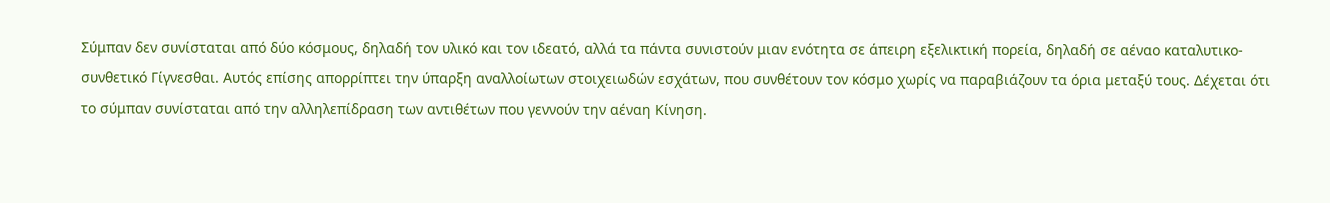Σύμπαν δεν συνίσταται από δύο κόσμους, δηλαδή τον υλικό και τον ιδεατό, αλλά τα πάντα συνιστούν μιαν ενότητα σε άπειρη εξελικτική πορεία, δηλαδή σε αέναο καταλυτικο-συνθετικό Γίγνεσθαι. Αυτός επίσης απορρίπτει την ύπαρξη αναλλοίωτων στοιχειωδών εσχάτων, που συνθέτουν τον κόσμο χωρίς να παραβιάζουν τα όρια μεταξύ τους. Δέχεται ότι το σύμπαν συνίσταται από την αλληλεπίδραση των αντιθέτων που γεννούν την αέναη Κίνηση.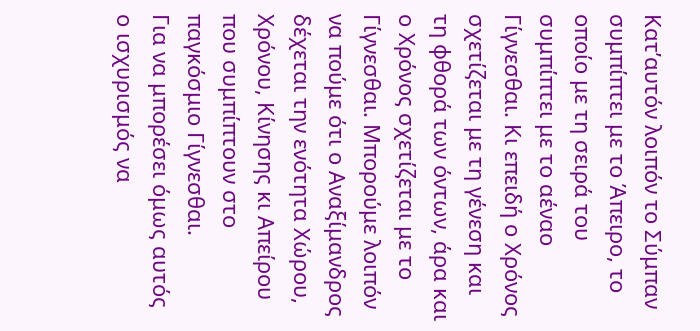Κατ’αυτόν λοιπόν το Σύμπαν συμπίπτει με το Άπειρο, το οποίο με τη σειρά του συμπίπτει με το αέναο Γίγνεσθαι. Κι επειδή ο Χρόνος σχετίζεται με τη γένεση και τη φθορά των όντων, άρα και ο Χρόνος σχετίζεται με το Γίγνεσθαι. Μπορούμε λοιπόν να πούμε ότι ο Αναξίμανδρος δέχεται την ενότητα Χώρου, Χρόνου, Κίνησης κι Απείρου που συμπίπτουν στο παγκόσμιο Γίγνεσθαι.
Για να μπορέσει όμως αυτός ο ισχυρισμός να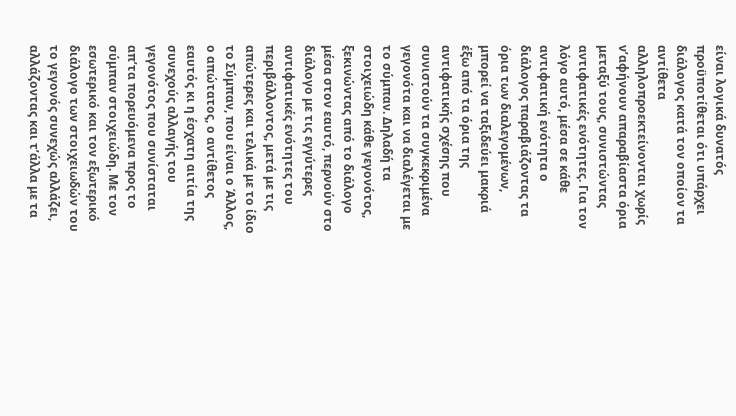είναι λογικά δυνατός προϋποτίθεται ότι υπάρχει διάλογος κατά τον οποίον τα αντίθετα αλληλοπροεκτείνονται χωρίς ν’αφήνουν απαραβίαστα όρια μεταξύ τους, συνιστώντας αντιφατικές ενότητες. Για τον λόγο αυτό, μέσα σε κάθε αντιφατική ενότητα ο διάλογος παραβιάζοντας τα όρια των διαλεγομένων, μπορεί να ταξιδεύει μακριά έξω από τα όρια της αντιφατικής σχέσης που συνιστούν τα συγκεκριμένα γεγονότα και να διαλέγεται με το σύμπαν. Δηλαδή τα στοιχειώδη κάθε γεγονότος, ξεκινώντας από το διάλογο μέσα στον εαυτό, περνούν στο διάλογο με τις εγγύτερες αντιφατικές ενότητες του περιβάλλοντος, μετά με τις απώτερες και τελικά με το ίδιο το Σύμπαν, που είναι ο Άλλος, ο απώτατος, ο αντίθετος εαυτός κι η έσχατη αιτία της συνεχούς αλλαγής του γεγονότος που συνίσταται απ’τα πορευόμενα προς το σύμπαν στοιχειώδη. Με τον εσωτερικό και τον εξωτερικό διάλογο των στοιχειωδών του το γεγονός συνεχώς αλλάζει, αλλάζοντας και τ’άλλα με τα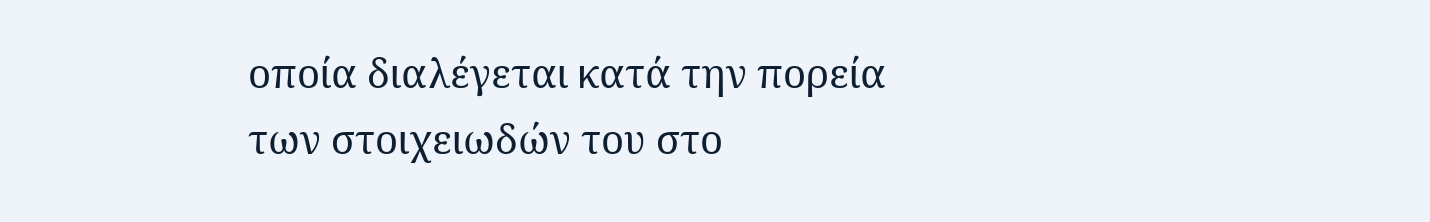οποία διαλέγεται κατά την πορεία των στοιχειωδών του στο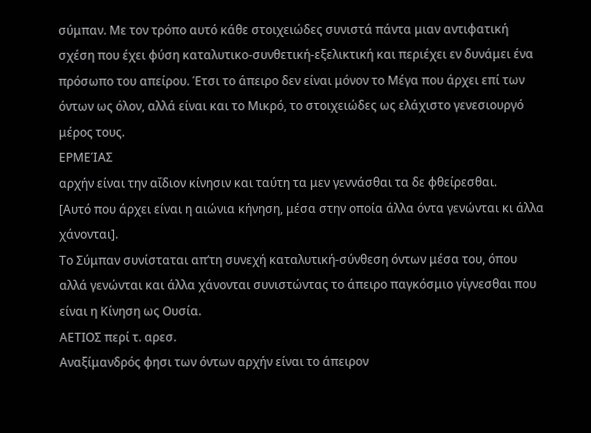σύμπαν. Με τον τρόπο αυτό κάθε στοιχειώδες συνιστά πάντα μιαν αντιφατική σχέση που έχει φύση καταλυτικο-συνθετική-εξελικτική και περιέχει εν δυνάμει ένα πρόσωπο του απείρου. Έτσι το άπειρο δεν είναι μόνον το Μέγα που άρχει επί των όντων ως όλον, αλλά είναι και το Μικρό, το στοιχειώδες ως ελάχιστο γενεσιουργό μέρος τους.
ΕΡΜΕΊΑΣ
αρχήν είναι την αΐδιον κίνησιν και ταύτη τα μεν γεννάσθαι τα δε φθείρεσθαι.
[Αυτό που άρχει είναι η αιώνια κήνηση, μέσα στην οποία άλλα όντα γενώνται κι άλλα χάνονται].
Το Σύμπαν συνίσταται απ’τη συνεχή καταλυτική-σύνθεση όντων μέσα του, όπου αλλά γενώνται και άλλα χάνονται συνιστώντας το άπειρο παγκόσμιο γίγνεσθαι που είναι η Κίνηση ως Ουσία.
ΑΕΤΙΟΣ περί τ. αρεσ.
Αναξίμανδρός φησι των όντων αρχήν είναι το άπειρον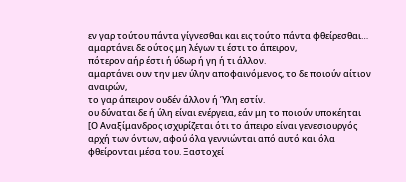εν γαρ τούτου πάντα γίγνεσθαι και εις τούτο πάντα φθείρεσθαι…
αμαρτάνει δε ούτος μη λέγων τι έστι το άπειρον,
πότερον αήρ έστι ή ύδωρ ή γη ή τι άλλον.
αμαρτάνει ουν την μεν ύλην αποφαινόμενος, το δε ποιούν αίτιον αναιρών,
το γαρ άπειρον ουδέν άλλον ή Ύλη εστίν.
ου δύναται δε ή ύλη είναι ενέργεια, εάν μη το ποιούν υποκέηται
[Ο Αναξίμανδρος ισχυρίζεται ότι το άπειρο είναι γενεσιουργός αρχή των όντων, αφού όλα γεννιώνται από αυτό και όλα φθείρονται μέσα του. Ξαστοχεί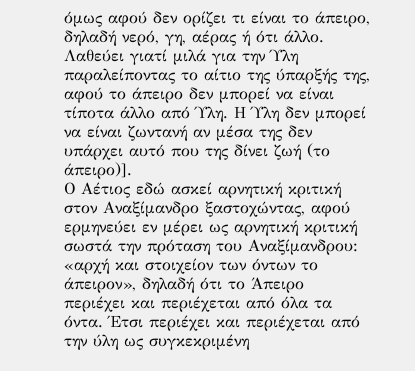όμως αφού δεν ορίζει τι είναι το άπειρο, δηλαδή νερό, γη, αέρας ή ότι άλλο. Λαθεύει γιατί μιλά για την Ύλη παραλείποντας το αίτιο της ύπαρξής της, αφού το άπειρο δεν μπορεί να είναι τίποτα άλλο από Ύλη. Η Ύλη δεν μπορεί να είναι ζωντανή αν μέσα της δεν υπάρχει αυτό που της δίνει ζωή (το άπειρο)].
Ο Αέτιος εδώ ασκεί αρνητική κριτική στον Αναξίμανδρο ξαστοχώντας, αφού ερμηνεύει εν μέρει ως αρνητική κριτική σωστά την πρόταση του Αναξίμανδρου: «αρχή και στοιχείον των όντων το άπειρον», δηλαδή ότι το Άπειρο περιέχει και περιέχεται από όλα τα όντα. Έτσι περιέχει και περιέχεται από την ύλη ως συγκεκριμένη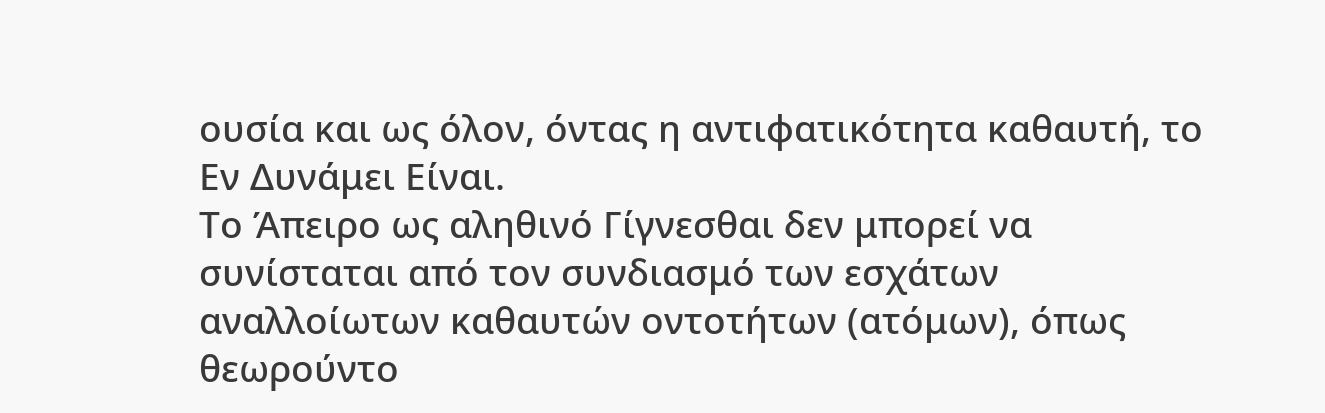ουσία και ως όλον, όντας η αντιφατικότητα καθαυτή, το Εν Δυνάμει Είναι.
Το Άπειρο ως αληθινό Γίγνεσθαι δεν μπορεί να συνίσταται από τον συνδιασμό των εσχάτων αναλλοίωτων καθαυτών οντοτήτων (ατόμων), όπως θεωρούντο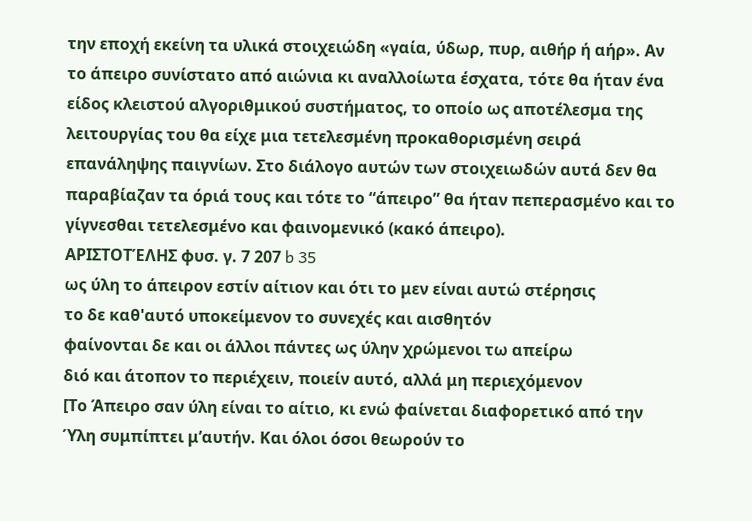την εποχή εκείνη τα υλικά στοιχειώδη «γαία, ύδωρ, πυρ, αιθήρ ή αήρ». Αν το άπειρο συνίστατο από αιώνια κι αναλλοίωτα έσχατα, τότε θα ήταν ένα είδος κλειστού αλγοριθμικού συστήματος, το οποίο ως αποτέλεσμα της λειτουργίας του θα είχε μια τετελεσμένη προκαθορισμένη σειρά επανάληψης παιγνίων. Στο διάλογο αυτών των στοιχειωδών αυτά δεν θα παραβίαζαν τα όριά τους και τότε το “άπειρο” θα ήταν πεπερασμένο και το γίγνεσθαι τετελεσμένο και φαινομενικό (κακό άπειρο).
ΑΡΙΣΤΟΤΈΛΗΣ φυσ. γ. 7 207 b 35
ως ύλη το άπειρον εστίν αίτιον και ότι το μεν είναι αυτώ στέρησις
το δε καθ'αυτό υποκείμενον το συνεχές και αισθητόν
φαίνονται δε και οι άλλοι πάντες ως ύλην χρώμενοι τω απείρω
διό και άτοπον το περιέχειν, ποιείν αυτό, αλλά μη περιεχόμενον
[Το Άπειρο σαν ύλη είναι το αίτιο, κι ενώ φαίνεται διαφορετικό από την Ύλη συμπίπτει μ’αυτήν. Και όλοι όσοι θεωρούν το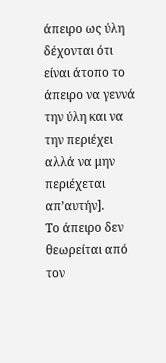άπειρο ως ύλη δέχονται ότι είναι άτοπο το άπειρο να γεννά την ύλη και να την περιέχει αλλά να μην περιέχεται απ’αυτήν].
Το άπειρο δεν θεωρείται από τον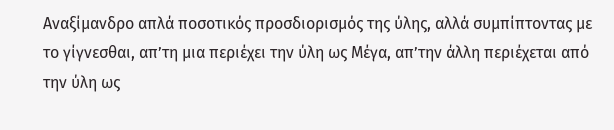Αναξίμανδρο απλά ποσοτικός προσδιορισμός της ύλης, αλλά συμπίπτοντας με το γίγνεσθαι, απ’τη μια περιέχει την ύλη ως Μέγα, απ’την άλλη περιέχεται από την ύλη ως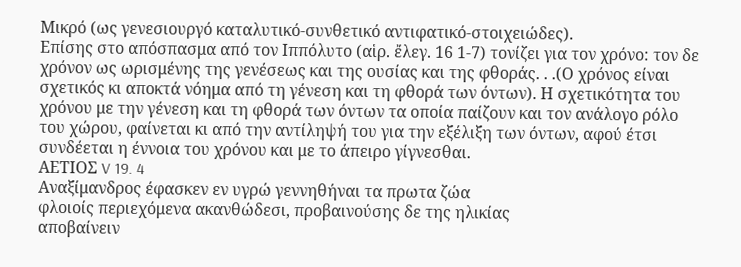Μικρό (ως γενεσιουργό καταλυτικό-συνθετικό αντιφατικό-στοιχειώδες).
Επίσης στο απόσπασμα από τον Ιππόλυτο (αἱρ. ἔλεγ. 16 1-7) τονίζει για τον χρόνο: τον δε χρόνον ως ωρισμένης της γενέσεως και της ουσίας και της φθοράς. . .(Ο χρόνος είναι σχετικός κι αποκτά νόημα από τη γένεση και τη φθορά των όντων). Η σχετικότητα του χρόνου με την γένεση και τη φθορά των όντων τα οποία παίζουν και τον ανάλογο ρόλο του χώρου, φαίνεται κι από την αντίληψή του για την εξέλιξη των όντων, αφού έτσι συνδέεται η έννοια του χρόνου και με το άπειρο γίγνεσθαι.
ΑΕΤΙΟΣ V 19. 4
Αναξίμανδρος έφασκεν εν υγρώ γεννηθήναι τα πρωτα ζώα
φλοιοίς περιεχόμενα ακανθώδεσι, προβαινούσης δε της ηλικίας
αποβαίνειν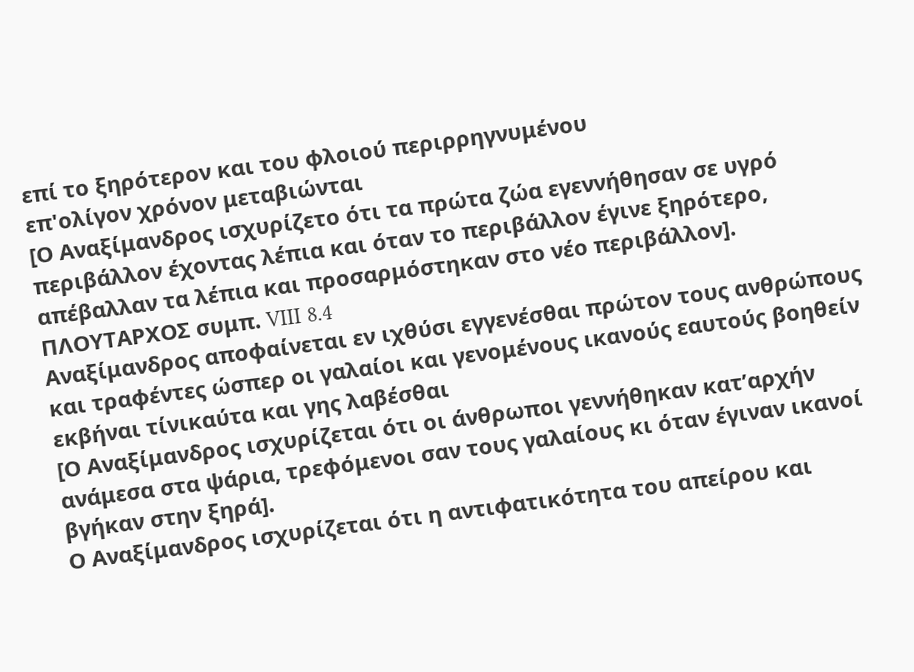επί το ξηρότερον και του φλοιού περιρρηγνυμένου
επ'ολίγον χρόνον μεταβιώνται
[Ο Αναξίμανδρος ισχυρίζετο ότι τα πρώτα ζώα εγεννήθησαν σε υγρό περιβάλλον έχοντας λέπια και όταν το περιβάλλον έγινε ξηρότερο, απέβαλλαν τα λέπια και προσαρμόστηκαν στο νέο περιβάλλον].
ΠΛΟΥΤΑΡΧΟΣ συμπ. VIII 8.4
Αναξίμανδρος αποφαίνεται εν ιχθύσι εγγενέσθαι πρώτον τους ανθρώπους
και τραφέντες ώσπερ οι γαλαίοι και γενομένους ικανούς εαυτούς βοηθείν
εκβήναι τίνικαύτα και γης λαβέσθαι
[Ο Αναξίμανδρος ισχυρίζεται ότι οι άνθρωποι γεννήθηκαν κατ’αρχήν ανάμεσα στα ψάρια, τρεφόμενοι σαν τους γαλαίους κι όταν έγιναν ικανοί βγήκαν στην ξηρά].
Ο Αναξίμανδρος ισχυρίζεται ότι η αντιφατικότητα του απείρου και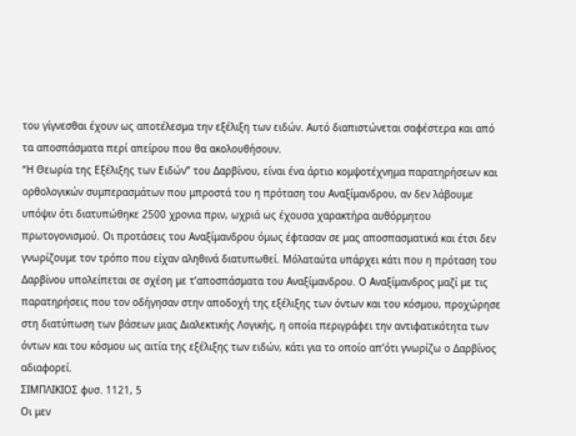του γίγνεσθαι έχουν ως αποτέλεσμα την εξέλιξη των ειδών. Αυτό διαπιστώνεται σαφέστερα και από τα αποσπάσματα περί απείρου που θα ακολουθήσουν.
“Η Θεωρία της Εξέλιξης των Ειδών” του Δαρβίνου, είναι ένα άρτιο κομψοτέχνημα παρατηρήσεων και ορθολογικών συμπερασμάτων που μπροστά του η πρόταση του Αναξίμανδρου, αν δεν λάβουμε υπόψιν ότι διατυπώθηκε 2500 χρονια πριν, ωχριά ως έχουσα χαρακτήρα αυθόρμητου πρωτογονισμού. Οι προτάσεις του Αναξίμανδρου όμως έφτασαν σε μας αποσπασματικά και έτσι δεν γνωρίζουμε τον τρόπο που είχαν αληθινά διατυπωθεί. Μόλαταύτα υπάρχει κάτι που η πρόταση του Δαρβίνου υπολείπεται σε σχέση με τ’αποσπάσματα του Αναξίμανδρου. Ο Αναξίμανδρος μαζί με τις παρατηρήσεις που τον οδήγησαν στην αποδοχή της εξέλιξης των όντων και του κόσμου, προχώρησε στη διατύπωση των βάσεων μιας Διαλεκτικής Λογικής, η οποία περιγράφει την αντιφατικότητα των όντων και του κόσμου ως αιτία της εξέλιξης των ειδών, κάτι για το οποίο απ’ότι γνωρίζω ο Δαρβίνος αδιαφορεί.
ΣΙΜΠΛΙΚΙΟΣ φυσ. 1121, 5
Οι μεν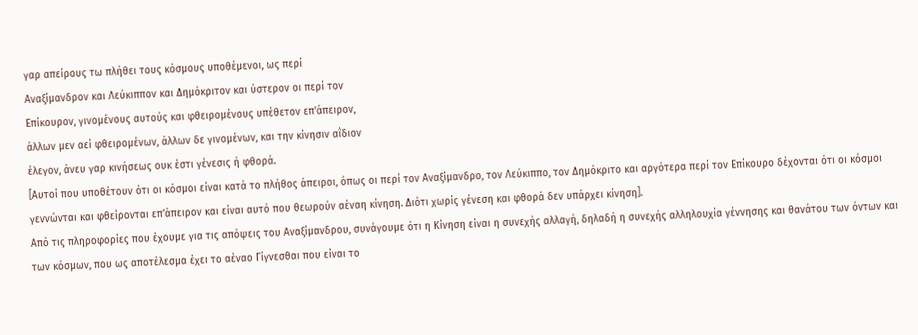γαρ απείρους τω πλήθει τους κόσμους υποθέμενοι, ως περί
Αναξίμανδρον και Λεύκιππον και Δημόκριτον και ύστερον οι περί τον
Επίκουρον, γινομένους αυτούς και φθειρομένους υπέθετον επ'άπειρον,
άλλων μεν αεί φθειρομένων, άλλων δε γινομένων, και την κίνησιν αΐδιον
έλεγον, άνευ γαρ κινήσεως ουκ έστι γένεσις ή φθορά.
[Αυτοί που υποθέτουν ότι οι κόσμοι είναι κατά το πλήθος άπειροι, όπως οι περί τον Αναξίμανδρο, τον Λεύκιππο, τον Δημόκριτο και αργότερα περί τον Επίκουρο δέχονται ότι οι κόσμοι γεννώνται και φθείρονται επ’άπειρον και είναι αυτό που θεωρούν αέναη κίνηση. Διότι χωρίς γένεση και φθορά δεν υπάρχει κίνηση].
Από τις πληροφορίες που έχουμε για τις απόψεις του Αναξίμανδρου, συνάγουμε ότι η Κίνηση είναι η συνεχής αλλαγή, δηλαδή η συνεχής αλληλουχία γέννησης και θανάτου των όντων και των κόσμων, που ως αποτέλεσμα έχει το αέναο Γίγνεσθαι που είναι το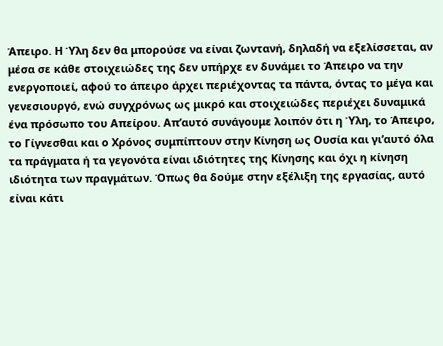Άπειρο. Η Ύλη δεν θα μπορούσε να είναι ζωντανή, δηλαδή να εξελίσσεται, αν μέσα σε κάθε στοιχειώδες της δεν υπήρχε εν δυνάμει το Άπειρο να την ενεργοποιεί, αφού το άπειρο άρχει περιέχοντας τα πάντα, όντας το μέγα και γενεσιουργό, ενώ συγχρόνως ως μικρό και στοιχειώδες περιέχει δυναμικά ένα πρόσωπο του Απείρου. Απ’αυτό συνάγουμε λοιπόν ότι η Ύλη, το Άπειρο, το Γίγνεσθαι και ο Χρόνος συμπίπτουν στην Κίνηση ως Ουσία και γι’αυτό όλα τα πράγματα ή τα γεγονότα είναι ιδιότητες της Κίνησης και όχι η κίνηση ιδιότητα των πραγμάτων. Όπως θα δούμε στην εξέλιξη της εργασίας, αυτό είναι κάτι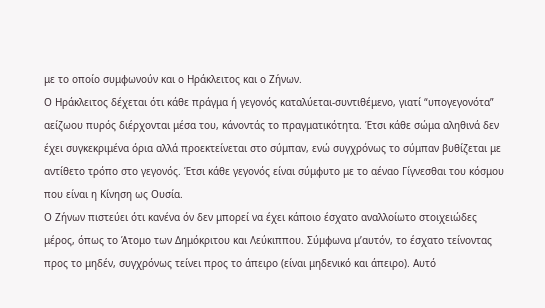με το οποίο συμφωνούν και ο Ηράκλειτος και ο Ζήνων.
Ο Ηράκλειτος δέχεται ότι κάθε πράγμα ή γεγονός καταλύεται-συντιθέμενο, γιατί “υπογεγονότα” αείζωου πυρός διέρχονται μέσα του, κάνοντάς το πραγματικότητα. Έτσι κάθε σώμα αληθινά δεν έχει συγκεκριμένα όρια αλλά προεκτείνεται στο σύμπαν, ενώ συγχρόνως το σύμπαν βυθίζεται με αντίθετο τρόπο στο γεγονός. Έτσι κάθε γεγονός είναι σύμφυτο με το αέναο Γίγνεσθαι του κόσμου που είναι η Κίνηση ως Ουσία.
Ο Ζήνων πιστεύει ότι κανένα όν δεν μπορεί να έχει κάποιο έσχατο αναλλοίωτο στοιχειώδες μέρος, όπως το Άτομο των Δημόκριτου και Λεύκιππου. Σύμφωνα μ’αυτόν, το έσχατο τείνοντας προς το μηδέν, συγχρόνως τείνει προς το άπειρο (είναι μηδενικό και άπειρο). Αυτό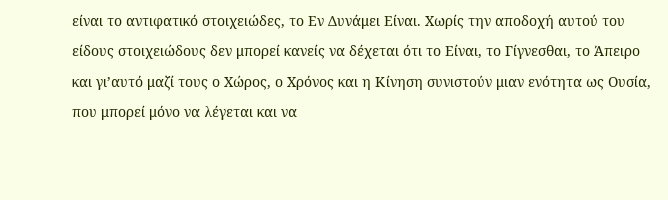είναι το αντιφατικό στοιχειώδες, το Εν Δυνάμει Είναι. Χωρίς την αποδοχή αυτού του είδους στοιχειώδους δεν μπορεί κανείς να δέχεται ότι το Είναι, το Γίγνεσθαι, το Άπειρο και γι’αυτό μαζί τους ο Χώρος, ο Χρόνος και η Κίνηση συνιστούν μιαν ενότητα ως Ουσία, που μπορεί μόνο να λέγεται και να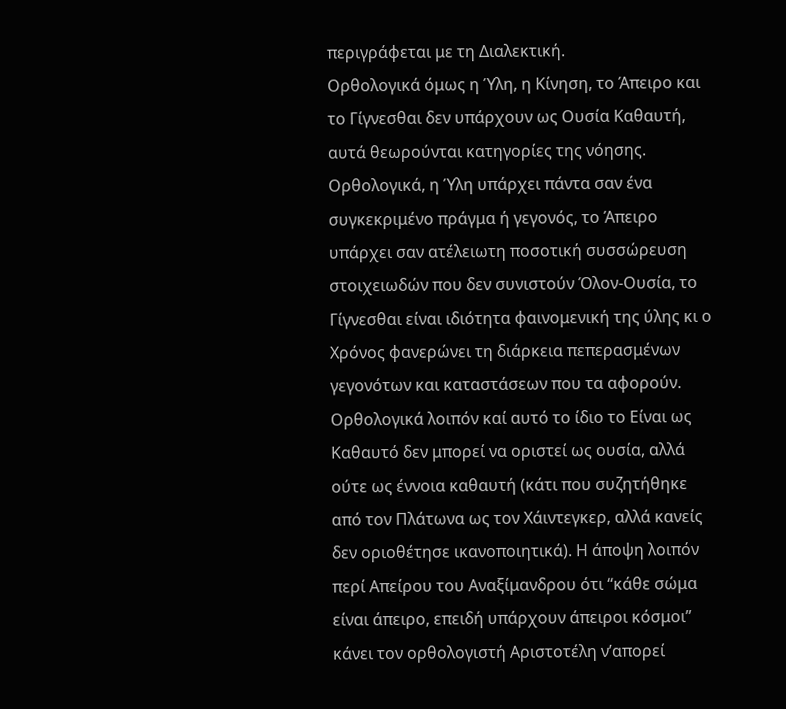περιγράφεται με τη Διαλεκτική.
Ορθολογικά όμως η Ύλη, η Κίνηση, το Άπειρο και το Γίγνεσθαι δεν υπάρχουν ως Ουσία Καθαυτή, αυτά θεωρούνται κατηγορίες της νόησης. Ορθολογικά, η Ύλη υπάρχει πάντα σαν ένα συγκεκριμένο πράγμα ή γεγονός, το Άπειρο υπάρχει σαν ατέλειωτη ποσοτική συσσώρευση στοιχειωδών που δεν συνιστούν Όλον-Ουσία, το Γίγνεσθαι είναι ιδιότητα φαινομενική της ύλης κι ο Χρόνος φανερώνει τη διάρκεια πεπερασμένων γεγονότων και καταστάσεων που τα αφορούν. Ορθολογικά λοιπόν καί αυτό το ίδιο το Είναι ως Καθαυτό δεν μπορεί να οριστεί ως ουσία, αλλά ούτε ως έννοια καθαυτή (κάτι που συζητήθηκε από τον Πλάτωνα ως τον Χάιντεγκερ, αλλά κανείς δεν οριοθέτησε ικανοποιητικά). Η άποψη λοιπόν περί Απείρου του Αναξίμανδρου ότι “κάθε σώμα είναι άπειρο, επειδή υπάρχουν άπειροι κόσμοι” κάνει τον ορθολογιστή Αριστοτέλη ν’απορεί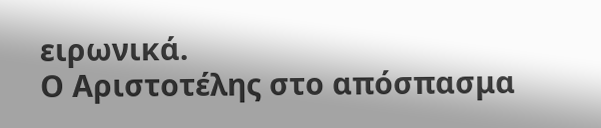ειρωνικά.
Ο Αριστοτέλης στο απόσπασμα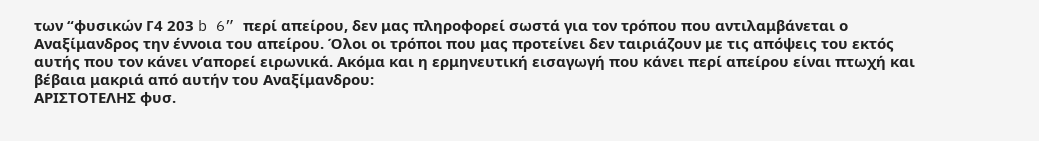των “φυσικών Γ4 203 b 6” περί απείρου, δεν μας πληροφορεί σωστά για τον τρόπου που αντιλαμβάνεται ο Αναξίμανδρος την έννοια του απείρου. Όλοι οι τρόποι που μας προτείνει δεν ταιριάζουν με τις απόψεις του εκτός αυτής που τον κάνει ν’απορεί ειρωνικά. Ακόμα και η ερμηνευτική εισαγωγή που κάνει περί απείρου είναι πτωχή και βέβαια μακριά από αυτήν του Αναξίμανδρου:
ΑΡΙΣΤΟΤΕΛΗΣ φυσ.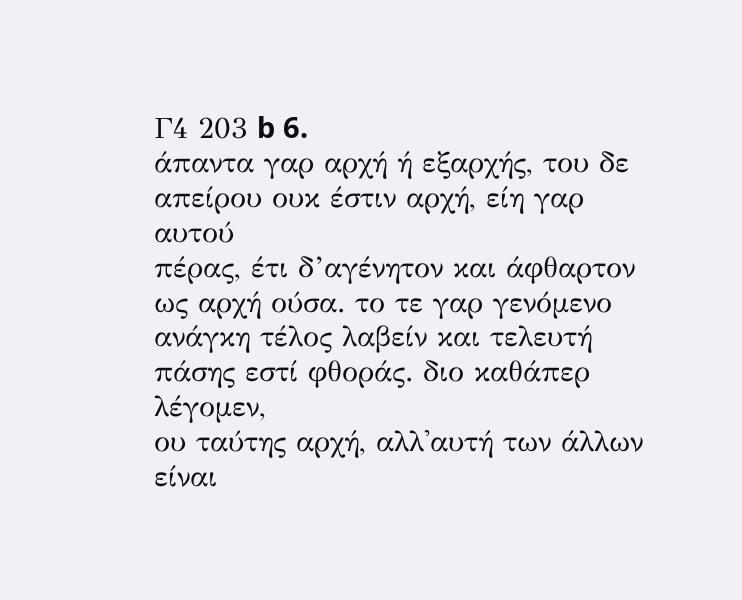Γ4 203 b 6.
άπαντα γαρ αρχή ή εξαρχής, του δε απείρου ουκ έστιν αρχή, είη γαρ αυτού
πέρας, έτι δ’αγένητον και άφθαρτον ως αρχή ούσα. το τε γαρ γενόμενο
ανάγκη τέλος λαβείν και τελευτή πάσης εστί φθοράς. διο καθάπερ λέγομεν,
ου ταύτης αρχή, αλλ'αυτή των άλλων είναι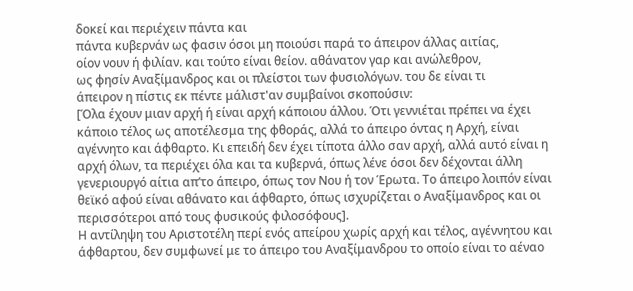δοκεί και περιέχειν πάντα και
πάντα κυβερνάν ως φασιν όσοι μη ποιούσι παρά το άπειρον άλλας αιτίας,
οίον νουν ή φιλίαν. και τούτο είναι θείον. αθάνατον γαρ και ανώλεθρον,
ως φησίν Αναξίμανδρος και οι πλείστοι των φυσιολόγων. του δε είναι τι
άπειρον η πίστις εκ πέντε μάλιστ'αν συμβαίνοι σκοπούσιν:
[Όλα έχουν μιαν αρχή ή είναι αρχή κάποιου άλλου. Ότι γεννιέται πρέπει να έχει κάποιο τέλος ως αποτέλεσμα της φθοράς, αλλά το άπειρο όντας η Αρχή, είναι αγέννητο και άφθαρτο. Κι επειδή δεν έχει τίποτα άλλο σαν αρχή, αλλά αυτό είναι η αρχή όλων, τα περιέχει όλα και τα κυβερνά, όπως λένε όσοι δεν δέχονται άλλη γενεριουργό αίτια απ’το άπειρο, όπως τον Νου ή τον Έρωτα. Το άπειρο λοιπόν είναι θεϊκό αφού είναι αθάνατο και άφθαρτο, όπως ισχυρίζεται ο Αναξίμανδρος και οι περισσότεροι από τους φυσικούς φιλοσόφους].
Η αντίληψη του Αριστοτέλη περί ενός απείρου χωρίς αρχή και τέλος, αγέννητου και άφθαρτου, δεν συμφωνεί με το άπειρο του Αναξίμανδρου το οποίο είναι το αέναο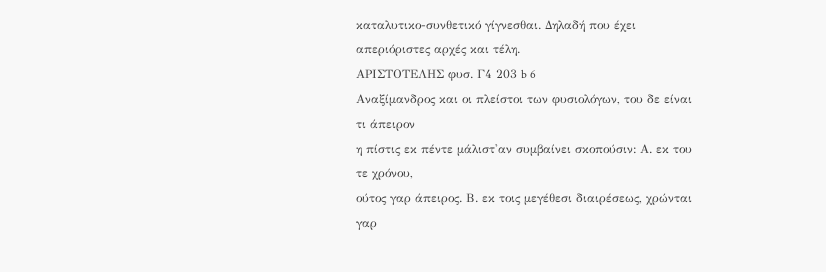καταλυτικο-συνθετικό γίγνεσθαι. Δηλαδή που έχει απεριόριστες αρχές και τέλη.
ΑΡΙΣΤΟΤΕΛΗΣ φυσ. Γ4 203 b 6
Αναξίμανδρος και οι πλείστοι των φυσιολόγων, του δε είναι τι άπειρον
η πίστις εκ πέντε μάλιστ'αν συμβαίνει σκοπούσιν: Α. εκ του τε χρόνου,
ούτος γαρ άπειρος. Β. εκ τοις μεγέθεσι διαιρέσεως, χρώνται γαρ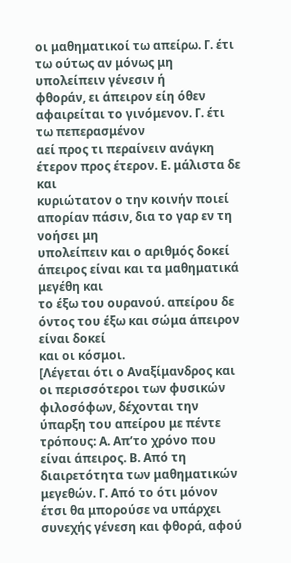οι μαθηματικοί τω απείρω. Γ. έτι τω ούτως αν μόνως μη υπολείπειν γένεσιν ή
φθοράν, ει άπειρον είη όθεν αφαιρείται το γινόμενον. Γ. έτι τω πεπερασμένον
αεί προς τι περαίνειν ανάγκη έτερον προς έτερον. Ε. μάλιστα δε και
κυριώτατον ο την κοινήν ποιεί απορίαν πάσιν, δια το γαρ εν τη νοήσει μη
υπολείπειν και ο αριθμός δοκεί άπειρος είναι και τα μαθηματικά μεγέθη και
το έξω του ουρανού. απείρου δε όντος του έξω και σώμα άπειρον είναι δοκεί
και οι κόσμοι.
[Λέγεται ότι ο Αναξίμανδρος και οι περισσότεροι των φυσικών φιλοσόφων, δέχονται την ύπαρξη του απείρου με πέντε τρόπους: Α. Απ’το χρόνο που είναι άπειρος. Β. Από τη διαιρετότητα των μαθηματικών μεγεθών. Γ. Από το ότι μόνον έτσι θα μπορούσε να υπάρχει συνεχής γένεση και φθορά, αφού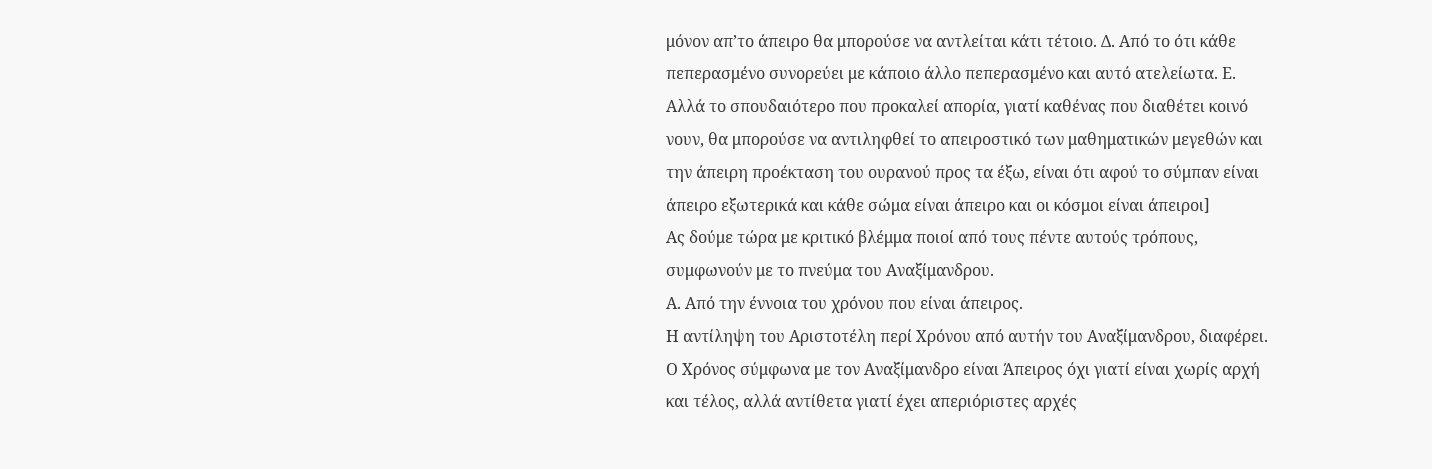μόνον απ’το άπειρο θα μπορούσε να αντλείται κάτι τέτοιο. Δ. Από το ότι κάθε πεπερασμένο συνορεύει με κάποιο άλλο πεπερασμένο και αυτό ατελείωτα. Ε. Αλλά το σπουδαιότερο που προκαλεί απορία, γιατί καθένας που διαθέτει κοινό νουν, θα μπορούσε να αντιληφθεί το απειροστικό των μαθηματικών μεγεθών και την άπειρη προέκταση του ουρανού προς τα έξω, είναι ότι αφού το σύμπαν είναι άπειρο εξωτερικά και κάθε σώμα είναι άπειρο και οι κόσμοι είναι άπειροι]
Ας δούμε τώρα με κριτικό βλέμμα ποιοί από τους πέντε αυτούς τρόπους, συμφωνούν με το πνεύμα του Αναξίμανδρου.
Α. Από την έννοια του χρόνου που είναι άπειρος.
Η αντίληψη του Αριστοτέλη περί Χρόνου από αυτήν του Αναξίμανδρου, διαφέρει. Ο Χρόνος σύμφωνα με τον Αναξίμανδρο είναι Άπειρος όχι γιατί είναι χωρίς αρχή και τέλος, αλλά αντίθετα γιατί έχει απεριόριστες αρχές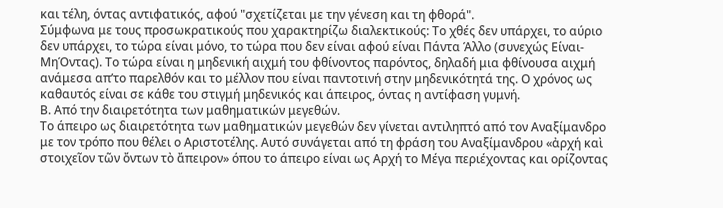και τέλη, όντας αντιφατικός, αφού "σχετίζεται με την γένεση και τη φθορά".
Σύμφωνα με τους προσωκρατικούς που χαρακτηρίζω διαλεκτικούς: Το χθές δεν υπάρχει, το αύριο δεν υπάρχει, το τώρα είναι μόνο, το τώρα που δεν είναι αφού είναι Πάντα Άλλο (συνεχώς Είναι-ΜηΌντας). Το τώρα είναι η μηδενική αιχμή του φθίνοντος παρόντος, δηλαδή μια φθίνουσα αιχμή ανάμεσα απ’το παρελθόν και το μέλλον που είναι παντοτινή στην μηδενικότητά της. Ο χρόνος ως καθαυτός είναι σε κάθε του στιγμή μηδενικός και άπειρος, όντας η αντίφαση γυμνή.
Β. Από την διαιρετότητα των μαθηματικών μεγεθών.
Το άπειρο ως διαιρετότητα των μαθηματικών μεγεθών δεν γίνεται αντιληπτό από τον Αναξίμανδρο με τον τρόπο που θέλει ο Αριστοτέλης. Αυτό συνάγεται από τη φράση του Αναξίμανδρου «ἀρχή καὶ στοιχεῖον τῶν ὄντων τὸ ἄπειρον» όπου το άπειρο είναι ως Αρχή το Μέγα περιέχοντας και ορίζοντας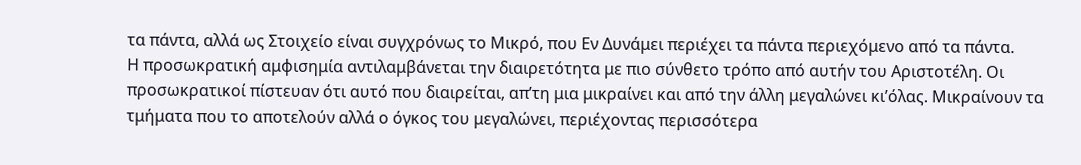τα πάντα, αλλά ως Στοιχείο είναι συγχρόνως το Μικρό, που Εν Δυνάμει περιέχει τα πάντα περιεχόμενο από τα πάντα.
Η προσωκρατική αμφισημία αντιλαμβάνεται την διαιρετότητα με πιο σύνθετο τρόπο από αυτήν του Αριστοτέλη. Οι προσωκρατικοί πίστευαν ότι αυτό που διαιρείται, απ’τη μια μικραίνει και από την άλλη μεγαλώνει κι’όλας. Μικραίνουν τα τμήματα που το αποτελούν αλλά ο όγκος του μεγαλώνει, περιέχοντας περισσότερα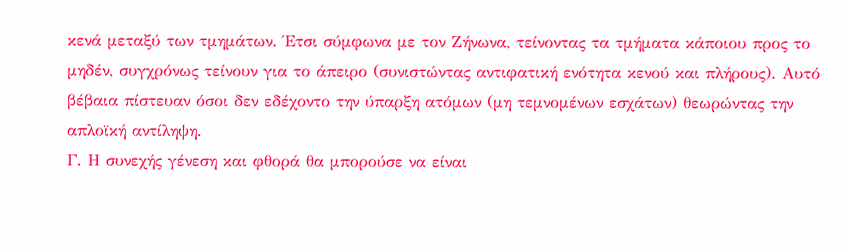κενά μεταξύ των τμημάτων. Έτσι σύμφωνα με τον Ζήνωνα, τείνοντας τα τμήματα κάποιου προς το μηδέν, συγχρόνως τείνουν για το άπειρο (συνιστώντας αντιφατική ενότητα κενού και πλήρους). Αυτό βέβαια πίστευαν όσοι δεν εδέχοντο την ύπαρξη ατόμων (μη τεμνομένων εσχάτων) θεωρώντας την απλοϊκή αντίληψη.
Γ. Η συνεχής γένεση και φθορά θα μπορούσε να είναι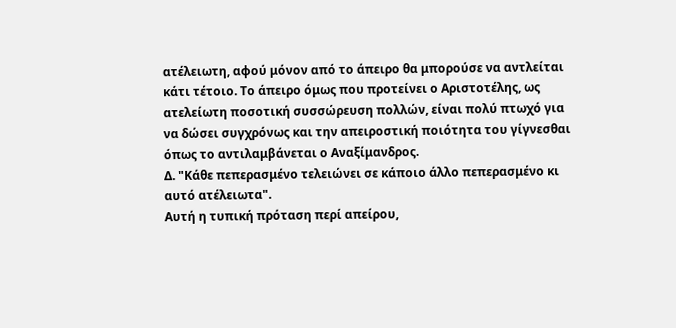ατέλειωτη, αφού μόνον από το άπειρο θα μπορούσε να αντλείται κάτι τέτοιο. Το άπειρο όμως που προτείνει ο Αριστοτέλης, ως ατελείωτη ποσοτική συσσώρευση πολλών, είναι πολύ πτωχό για να δώσει συγχρόνως και την απειροστική ποιότητα του γίγνεσθαι όπως το αντιλαμβάνεται ο Αναξίμανδρος.
Δ. "Κάθε πεπερασμένο τελειώνει σε κάποιο άλλο πεπερασμένο κι αυτό ατέλειωτα".
Αυτή η τυπική πρόταση περί απείρου,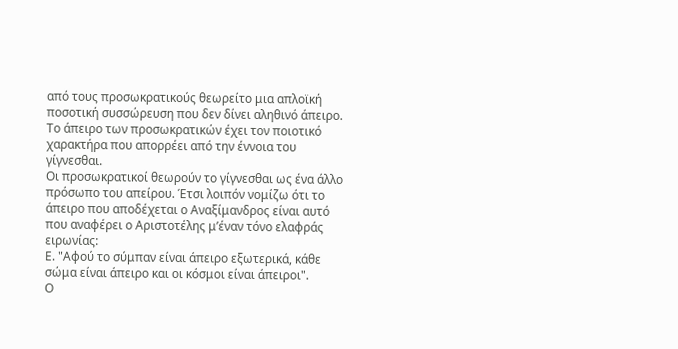από τους προσωκρατικούς θεωρείτο μια απλοϊκή ποσοτική συσσώρευση που δεν δίνει αληθινό άπειρο. Το άπειρο των προσωκρατικών έχει τον ποιοτικό χαρακτήρα που απορρέει από την έννοια του γίγνεσθαι.
Οι προσωκρατικοί θεωρούν το γίγνεσθαι ως ένα άλλο πρόσωπο του απείρου. Έτσι λοιπόν νομίζω ότι το άπειρο που αποδέχεται ο Αναξίμανδρος είναι αυτό που αναφέρει ο Αριστοτέλης μ’έναν τόνο ελαφράς ειρωνίας:
Ε. "Αφού το σύμπαν είναι άπειρο εξωτερικά, κάθε σώμα είναι άπειρο και οι κόσμοι είναι άπειροι".
Ο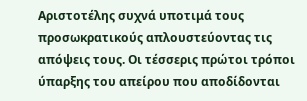Αριστοτέλης συχνά υποτιμά τους προσωκρατικούς απλουστεύοντας τις απόψεις τους. Οι τέσσερις πρώτοι τρόποι ύπαρξης του απείρου που αποδίδονται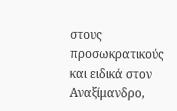στους προσωκρατικούς και ειδικά στον Αναξίμανδρο,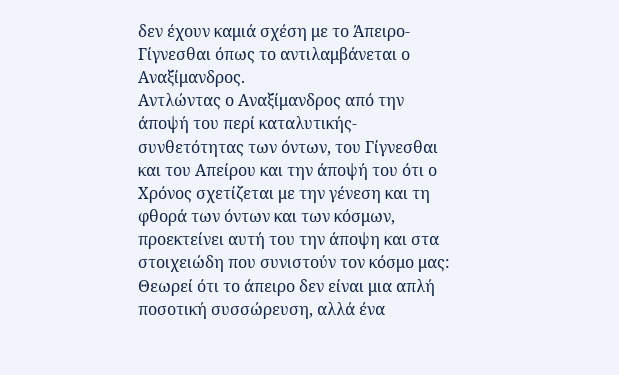δεν έχουν καμιά σχέση με το Άπειρο-Γίγνεσθαι όπως το αντιλαμβάνεται ο Αναξίμανδρος.
Αντλώντας ο Αναξίμανδρος από την άποψή του περί καταλυτικής-συνθετότητας των όντων, του Γίγνεσθαι και του Απείρου και την άποψή του ότι ο Χρόνος σχετίζεται με την γένεση και τη φθορά των όντων και των κόσμων, προεκτείνει αυτή του την άποψη και στα στοιχειώδη που συνιστούν τον κόσμο μας: Θεωρεί ότι το άπειρο δεν είναι μια απλή ποσοτική συσσώρευση, αλλά ένα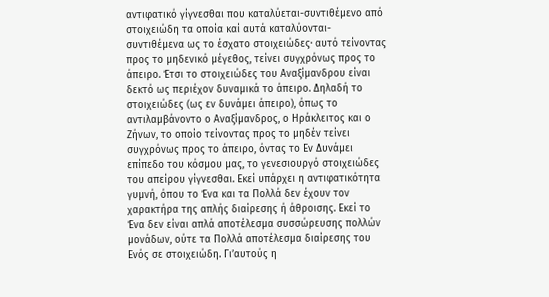αντιφατικό γίγνεσθαι που καταλύεται-συντιθέμενο από στοιχειώδη τα οποία καί αυτά καταλύονται-συντιθέμενα ως το έσχατο στοιχειώδες· αυτό τείνοντας προς το μηδενικό μέγεθος, τείνει συγχρόνως προς το άπειρο. Έτσι το στοιχειώδες του Αναξίμανδρου είναι δεκτό ως περιέχον δυναμικά το άπειρο. Δηλαδή το στοιχειώδες (ως εν δυνάμει άπειρο), όπως το αντιλαμβάνοντο ο Αναξίμανδρος, ο Ηράκλειτος και ο Ζήνων, το οποίο τείνοντας προς το μηδέν τείνει συγχρόνως προς το άπειρο, όντας το Εν Δυνάμει επίπεδο του κόσμου μας, το γενεσιουργό στοιχειώδες του απείρου γίγνεσθαι. Εκεί υπάρχει η αντιφατικότητα γυμνή, όπου το Ένα και τα Πολλά δεν έχουν τον χαρακτήρα της απλής διαίρεσης ή άθροισης. Εκεί το Ένα δεν είναι απλά αποτέλεσμα συσσώρευσης πολλών μονάδων, ούτε τα Πολλά αποτέλεσμα διαίρεσης του Ενός σε στοιχειώδη. Γι’αυτούς η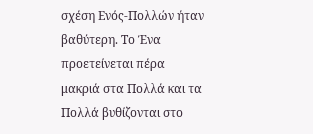σχέση Ενός-Πολλών ήταν βαθύτερη. Το Ένα προετείνεται πέρα μακριά στα Πολλά και τα Πολλά βυθίζονται στο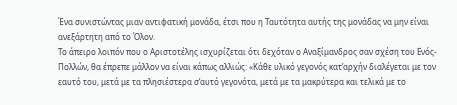Ένα συνιστώντας μιαν αντιφατική μονάδα, έτσι που η Ταυτότητα αυτής της μονάδας να μην είναι ανεξάρτητη από το Όλον.
Το άπειρο λοιπόν που ο Αριστοτέλης ισχυρίζεται ότι δεχόταν ο Αναξίμανδρος σαν σχέση του Ενός-Πολλών, θα έπρεπε μάλλον να είναι κάπως αλλιώς: «Κάθε υλικό γεγονός κατ’αρχήν διαλέγεται με τον εαυτό του, μετά με τα πλησιέστερα σ’αυτό γεγονότα, μετά με τα μακρύτερα και τελικά με το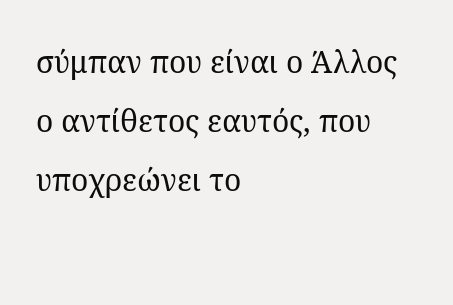σύμπαν που είναι ο Άλλος ο αντίθετος εαυτός, που υποχρεώνει το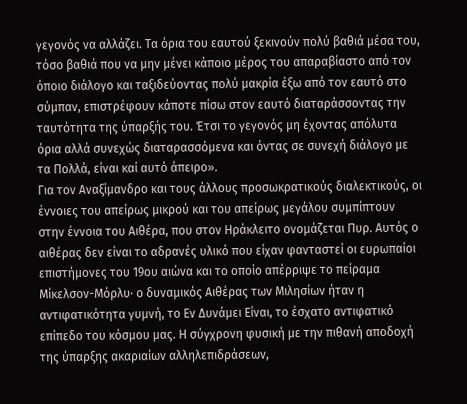γεγονός να αλλάζει. Τα όρια του εαυτού ξεκινούν πολύ βαθιά μέσα του, τόσο βαθιά που να μην μένει κάποιο μέρος του απαραβίαστο από τον όποιο διάλογο και ταξιδεύοντας πολύ μακρία έξω από τον εαυτό στο σύμπαν, επιστρέφουν κάποτε πίσω στον εαυτό διαταράσσοντας την ταυτότητα της ύπαρξής του. Έτσι το γεγονός μη έχοντας απόλυτα όρια αλλά συνεχώς διαταρασσόμενα και όντας σε συνεχή διάλογο με τα Πολλά, είναι καί αυτό άπειρο».
Για τον Αναξίμανδρο και τους άλλους προσωκρατικούς διαλεκτικούς, οι έννοιες του απείρως μικρού και του απείρως μεγάλου συμπίπτουν στην έννοια του Αιθέρα, που στον Ηράκλειτο ονομάζεται Πυρ. Αυτός ο αιθέρας δεν είναι το αδρανές υλικό που είχαν φανταστεί οι ευρωπαίοι επιστήμονες του 19ου αιώνα και το οποίο απέρριψε το πείραμα Μίκελσον-Μόρλυ· ο δυναμικός Αιθέρας των Μιλησίων ήταν η αντιφατικότητα γυμνή, το Εν Δυνάμει Είναι, το έσχατο αντιφατικό επίπεδο του κόσμου μας. Η σύγχρονη φυσική με την πιθανή αποδοχή της ύπαρξης ακαριαίων αλληλεπιδράσεων,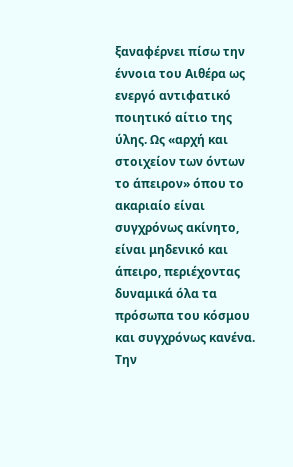ξαναφέρνει πίσω την έννοια του Αιθέρα ως ενεργό αντιφατικό ποιητικό αίτιο της ύλης. Ως «αρχή και στοιχείον των όντων το άπειρον» όπου το ακαριαίο είναι συγχρόνως ακίνητο, είναι μηδενικό και άπειρο, περιέχοντας δυναμικά όλα τα πρόσωπα του κόσμου και συγχρόνως κανένα. Την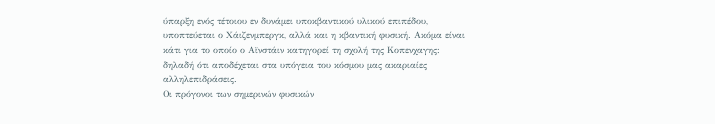ύπαρξη ενός τέτοιου εν δυνάμει υποκβαντικού υλικού επιπέδου, υποπτεύεται ο Χάιζενμπεργκ, αλλά και η κβαντική φυσική. Ακόμα είναι κάτι για το οποίο ο Αϊνστάιν κατηγορεί τη σχολή της Κοπενχαγης: δηλαδή ότι αποδέχεται στα υπόγεια του κόσμου μας ακαριαίες αλληλεπιδράσεις.
Οι πρόγονοι των σημερινών φυσικών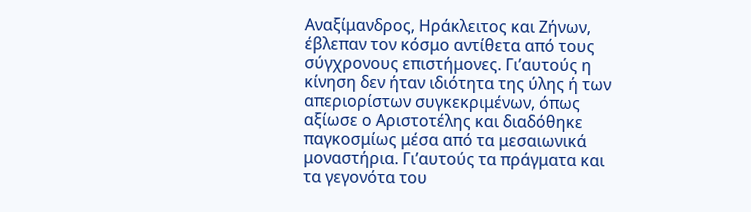Αναξίμανδρος, Ηράκλειτος και Ζήνων, έβλεπαν τον κόσμο αντίθετα από τους σύγχρονους επιστήμονες. Γι’αυτούς η κίνηση δεν ήταν ιδιότητα της ύλης ή των απεριορίστων συγκεκριμένων, όπως αξίωσε ο Αριστοτέλης και διαδόθηκε παγκοσμίως μέσα από τα μεσαιωνικά μοναστήρια. Γι’αυτούς τα πράγματα και τα γεγονότα του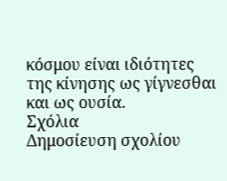κόσμου είναι ιδιότητες της κίνησης ως γίγνεσθαι και ως ουσία.
Σχόλια
Δημοσίευση σχολίου